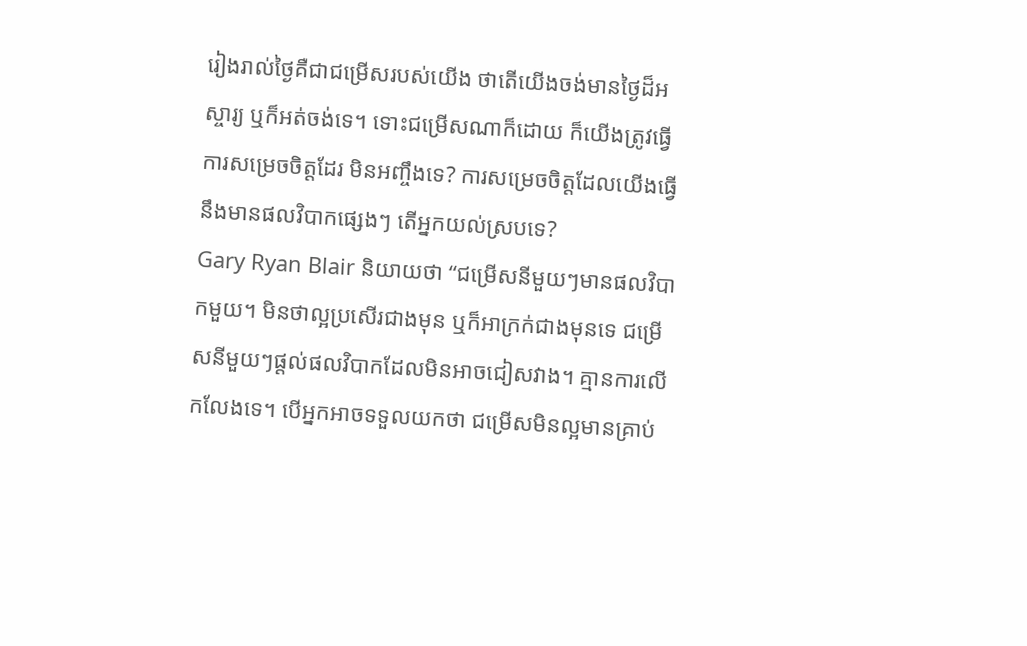រៀងរាល់ថ្ងៃគឺជាជម្រើសរបស់យើង ថាតើយើងចង់មានថ្ងៃដ៏អស្ចារ្យ ឬក៏អត់ចង់ទេ។ ទោះជម្រើសណាក៏ដោយ ក៏យើងត្រូវធ្វើការសម្រេចចិត្តដែរ មិនអញ្ចឹងទេ? ការសម្រេចចិត្តដែលយើងធ្វើនឹងមានផលវិបាកផ្សេងៗ តើអ្នកយល់ស្របទេ?
Gary Ryan Blair និយាយថា “ជម្រើសនីមួយៗមានផលវិបាកមួយ។ មិនថាល្អប្រសើរជាងមុន ឬក៏អាក្រក់ជាងមុនទេ ជម្រើសនីមួយៗផ្ដល់ផលវិបាកដែលមិនអាចជៀសវាង។ គ្មានការលើកលែងទេ។ បើអ្នកអាចទទួលយកថា ជម្រើសមិនល្អមានគ្រាប់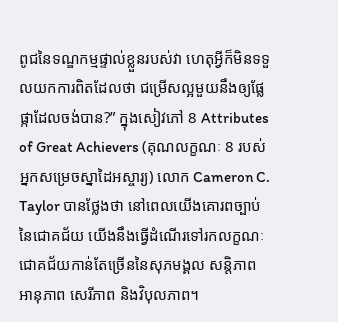ពូជនៃទណ្ឌកម្មផ្ទាល់ខ្លួនរបស់វា ហេតុអ្វីក៏មិនទទួលយកការពិតដែលថា ជម្រើសល្អមួយនឹងឲ្យផ្លែផ្កាដែលចង់បាន?” ក្នុងសៀវភៅ 8 Attributes of Great Achievers (គុណលក្ខណៈ 8 របស់អ្នកសម្រេចស្នាដៃអស្ចារ្យ) លោក Cameron C. Taylor បានថ្លែងថា នៅពេលយើងគោរពច្បាប់នៃជោគជ័យ យើងនឹងធ្វើដំណើរទៅរកលក្ខណៈជោគជ័យកាន់តែច្រើននៃសុភមង្គល សន្តិភាព អានុភាព សេរីភាព និងវិបុលភាព។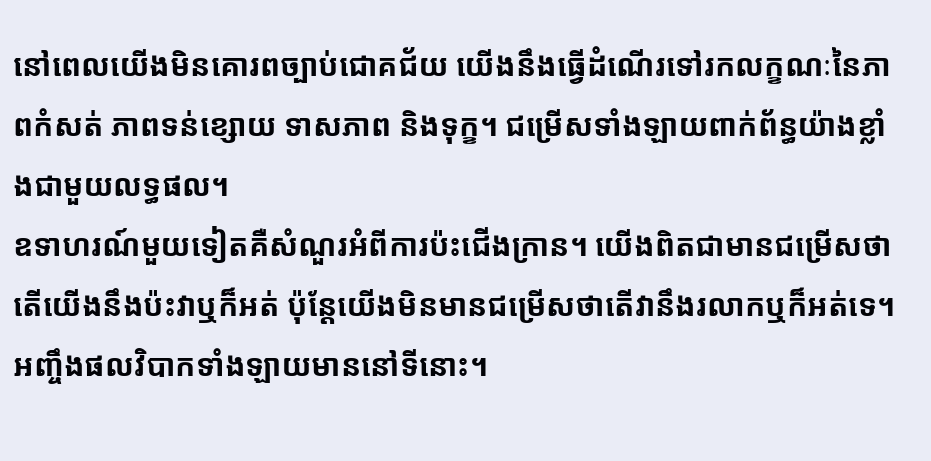នៅពេលយើងមិនគោរពច្បាប់ជោគជ័យ យើងនឹងធ្វើដំណើរទៅរកលក្ខណៈនៃភាពកំសត់ ភាពទន់ខ្សោយ ទាសភាព និងទុក្ខ។ ជម្រើសទាំងឡាយពាក់ព័ន្ធយ៉ាងខ្លាំងជាមួយលទ្ធផល។
ឧទាហរណ៍មួយទៀតគឺសំណួរអំពីការប៉ះជើងក្រាន។ យើងពិតជាមានជម្រើសថាតើយើងនឹងប៉ះវាឬក៏អត់ ប៉ុន្តែយើងមិនមានជម្រើសថាតើវានឹងរលាកឬក៏អត់ទេ។ អញ្ចឹងផលវិបាកទាំងឡាយមាននៅទីនោះ។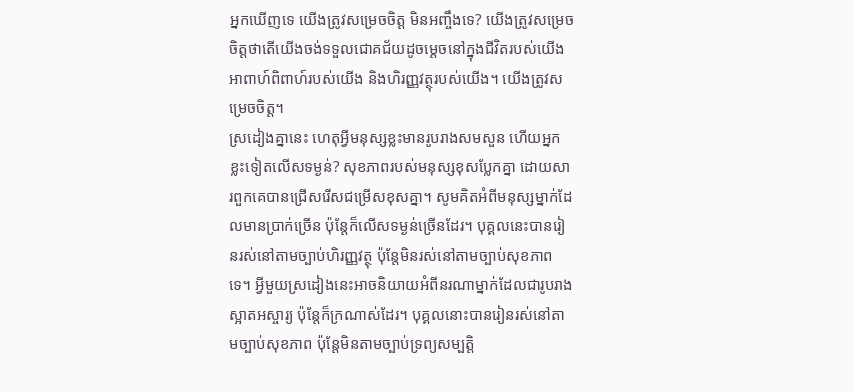អ្នកឃើញទេ យើងត្រូវសម្រេចចិត្ត មិនអញ្ចឹងទេ? យើងត្រូវសម្រេចចិត្តថាតើយើងចង់ទទួលជោគជ័យដូចម្ដេចនៅក្នុងជីវិតរបស់យើង អាពាហ៍ពិពាហ៍របស់យើង និងហិរញ្ញវត្ថុរបស់យើង។ យើងត្រូវសម្រេចចិត្ត។
ស្រដៀងគ្នានេះ ហេតុអ្វីមនុស្សខ្លះមានរូបរាងសមសួន ហើយអ្នកខ្លះទៀតលើសទម្ងន់? សុខភាពរបស់មនុស្សខុសប្លែកគ្នា ដោយសារពួកគេបានជ្រើសរើសជម្រើសខុសគ្នា។ សូមគិតអំពីមនុស្សម្នាក់ដែលមានប្រាក់ច្រើន ប៉ុន្តែក៏លើសទម្ងន់ច្រើនដែរ។ បុគ្គលនេះបានរៀនរស់នៅតាមច្បាប់ហិរញ្ញវត្ថុ ប៉ុន្តែមិនរស់នៅតាមច្បាប់សុខភាពទេ។ អ្វីមួយស្រដៀងនេះអាចនិយាយអំពីនរណាម្នាក់ដែលជារូបរាងស្អាតអស្ចារ្យ ប៉ុន្តែក៏ក្រណាស់ដែរ។ បុគ្គលនោះបានរៀនរស់នៅតាមច្បាប់សុខភាព ប៉ុន្តែមិនតាមច្បាប់ទ្រព្យសម្បត្តិ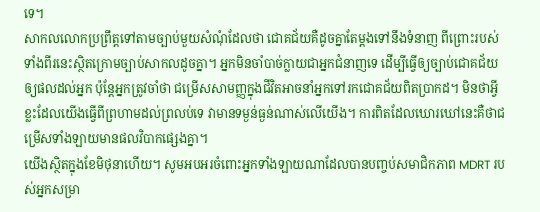ទេ។
សាកលលោកប្រព្រឹត្តទៅតាមច្បាប់មួយសំណុំដែលថា ជោគជ័យគឺដូចគ្នាតែម្ដងទៅនឹងទំនាញ ពីព្រោះរបស់ទាំងពីរនេះស្ថិតក្រោមច្បាប់សាកលដូចគ្នា។ អ្នកមិនចាំបាច់ក្លាយជាអ្នកជំនាញទេ ដើម្បីធ្វើឲ្យច្បាប់ជោគជ័យឲ្យផលដល់អ្នក ប៉ុន្តែអ្នកត្រូវចាំថា ជម្រើសសាមញ្ញក្នុងជីវិតអាចនាំអ្នកទៅរកជោគជ័យពិតប្រាកដ។ មិនថាអ្វីខ្លះដែលយើងធ្វើពីព្រហាមដល់ព្រលប់ទេ វាមានទម្ងន់ធ្ងន់ណាស់លើយើង។ ការពិតដែលឃោរឃៅនេះគឺថាជម្រើសទាំងឡាយមានផលវិបាកផ្សេងគ្នា។
យើងស្ថិតក្នុងខែមិថុនាហើយ។ សូមអបអរចំពោះអ្នកទាំងឡាយណាដែលបានបញ្ចប់សមាជិកភាព MDRT របស់អ្នកសម្រា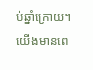ប់ឆ្នាំក្រោយ។ យើងមានពេ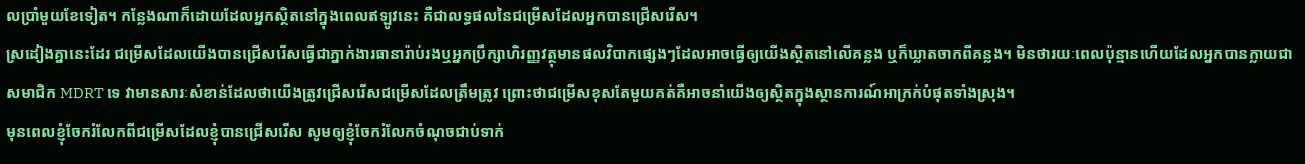លប្រាំមួយខែទៀត។ កន្លែងណាក៏ដោយដែលអ្នកស្ថិតនៅក្នុងពេលឥឡូវនេះ គឺជាលទ្ធផលនៃជម្រើសដែលអ្នកបានជ្រើសរើស។
ស្រដៀងគ្នានេះដែរ ជម្រើសដែលយើងបានជ្រើសរើសធ្វើជាភ្នាក់ងារធានារ៉ាប់រងឬអ្នកប្រឹក្សាហិរញ្ញវត្ថុមានផលវិបាកផ្សេងៗដែលអាចធ្វើឲ្យយើងស្ថិតនៅលើគន្លង ឬក៏ឃ្លាតចាកពីគន្លង។ មិនថារយៈពេលប៉ុន្មានហើយដែលអ្នកបានក្លាយជាសមាជិក MDRT ទេ វាមានសារៈសំខាន់ដែលថាយើងត្រូវជ្រើសរើសជម្រើសដែលត្រឹមត្រូវ ព្រោះថាជម្រើសខុសតែមួយគត់គឺអាចនាំយើងឲ្យស្ថិតក្នុងស្ថានការណ៍អាក្រក់បំផុតទាំងស្រុង។
មុនពេលខ្ញុំចែករំលែកពីជម្រើសដែលខ្ញុំបានជ្រើសរើស សូមឲ្យខ្ញុំចែករំលែកចំណុចជាប់ទាក់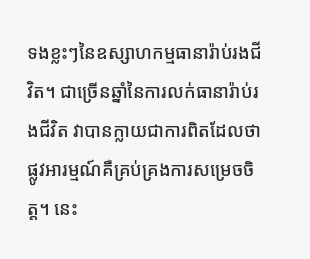ទងខ្លះៗនៃឧស្សាហកម្មធានារ៉ាប់រងជីវិត។ ជាច្រើនឆ្នាំនៃការលក់ធានារ៉ាប់រងជីវិត វាបានក្លាយជាការពិតដែលថាផ្លូវអារម្មណ៍គឺគ្រប់គ្រងការសម្រេចចិត្ត។ នេះ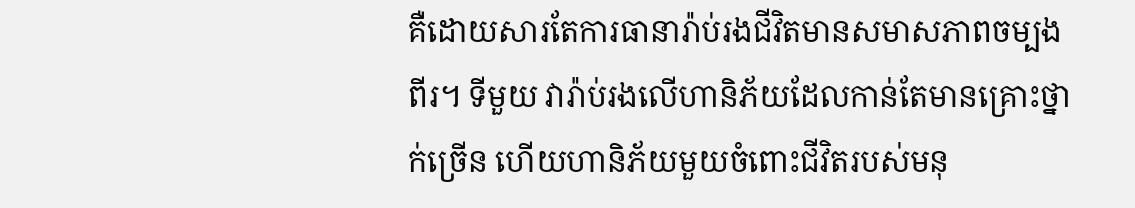គឺដោយសារតែការធានារ៉ាប់រងជីវិតមានសមាសភាពចម្បងពីរ។ ទីមួយ វារ៉ាប់រងលើហានិភ័យដែលកាន់តែមានគ្រោះថ្នាក់ច្រើន ហើយហានិភ័យមួយចំពោះជីវិតរបស់មនុ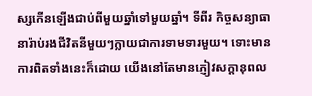ស្សកើនឡើងជាប់ពីមួយឆ្នាំទៅមួយឆ្នាំ។ ទីពីរ កិច្ចសន្យាធានារ៉ាប់រងជីវិតនីមួយៗក្លាយជាការទាមទារមួយ។ ទោះមានការពិតទាំងនេះក៏ដោយ យើងនៅតែមានភ្ញៀវសក្ដានុពល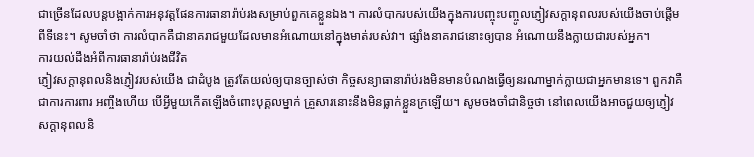ជាច្រើនដែលបន្តបង្អាក់ការអនុវត្តផែនការធានារ៉ាប់រងសម្រាប់ពួកគេខ្លួនឯង។ ការលំបាករបស់យើងក្នុងការបញ្ចុះបញ្ចូលភ្ញៀវសក្ដានុពលរបស់យើងចាប់ផ្ដើមពីទីនេះ។ សូមចាំថា ការលំបាកគឺជានាគរាជមួយដែលមានអំណោយនៅក្នុងមាត់របស់វា។ ផ្សាំងនាគរាជនោះឲ្យបាន អំណោយនឹងក្លាយជារបស់អ្នក។
ការយល់ដឹងអំពីការធានារ៉ាប់រងជីវិត
ភ្ញៀវសក្ដានុពលនិងភ្ញៀវរបស់យើង ជាដំបូង ត្រូវតែយល់ឲ្យបានច្បាស់ថា កិច្ចសន្យាធានារ៉ាប់រងមិនមានបំណងធ្វើឲ្យនរណាម្នាក់ក្លាយជាអ្នកមានទេ។ ពួកវាគឺជាការការពារ អញ្ចឹងហើយ បើអ្វីមួយកើតឡើងចំពោះបុគ្គលម្នាក់ គ្រួសារនោះនឹងមិនធ្លាក់ខ្លួនក្រឡើយ។ សូមចងចាំជានិច្ចថា នៅពេលយើងអាចជួយឲ្យភ្ញៀវសក្ដានុពលនិ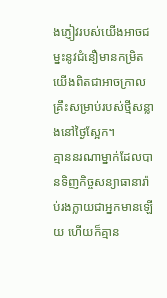ងភ្ញៀវរបស់យើងអាចជម្នះនូវជំនឿមានកម្រិត យើងពិតជាអាចក្រាលគ្រឹះសម្រាប់របស់ថ្មីសន្លាងនៅថ្ងៃស្អែក។
គ្មាននរណាម្នាក់ដែលបានទិញកិច្ចសន្យាធានារ៉ាប់រងក្លាយជាអ្នកមានឡើយ ហើយក៏គ្មាន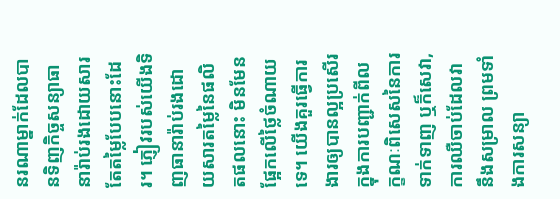នរណាម្នាក់ដែលបានទិញកិច្ចសន្យាធានារ៉ាប់រងដោយសារតែតម្លៃបែបនោះដែរ។ ភ្ញៀវរបស់យើងទិញធានារ៉ាប់រងដោយសារតម្លៃនៃផលិតផលនោះ មិនមែនផ្អែកលើថ្លៃចំណាយទេ។ យើងគួរធ្វើការងារឲ្យបានល្អប្រសើរក្នុងការបញ្ជាក់ពីលក្ខណៈពិសេសនៃការទាក់ទាញ ឬក៏សេវា, ការឈឺចាប់ដែលវានឹងសម្រាល ព្រមទាំងការសន្យា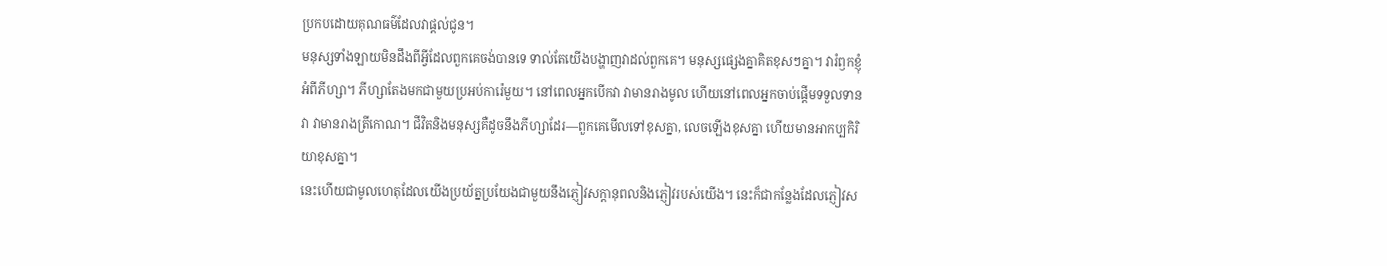ប្រកបដោយគុណធម៌ដែលវាផ្ដល់ជូន។
មនុស្សទាំងឡាយមិនដឹងពីអ្វីដែលពួកគេចង់បានទេ ទាល់តែយើងបង្ហាញវាដល់ពួកគេ។ មនុស្សផ្សេងគ្នាគិតខុសៗគ្នា។ វារំឭកខ្ញុំអំពីភីហ្សា។ ភីហ្សាតែងមកជាមួយប្រអប់ការ៉េមួយ។ នៅពេលអ្នកបើកវា វាមានរាងមូល ហើយនៅពេលអ្នកចាប់ផ្ដើមទទួលទានវា វាមានរាងត្រីកោណ។ ជីវិតនិងមនុស្សគឺដូចនឹងភីហ្សាដែរ—ពួកគេមើលទៅខុសគ្នា, លេចឡើងខុសគ្នា ហើយមានអាកប្បកិរិយាខុសគ្នា។
នេះហើយជាមូលហេតុដែលយើងប្រយ័ត្នប្រយែងជាមួយនឹងភ្ញៀវសក្ដានុពលនិងភ្ញៀវរបស់យើង។ នេះក៏ជាកន្លែងដែលភ្ញៀវស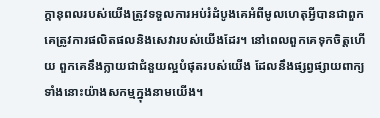ក្ដានុពលរបស់យើងត្រូវទទួលការអប់រំដំបូងគេអំពីមូលហេតុអ្វីបានជាពួកគេត្រូវការផលិតផលនិងសេវារបស់យើងដែរ។ នៅពេលពួកគេទុកចិត្តហើយ ពួកគេនឹងក្លាយជាជំនួយល្អបំផុតរបស់យើង ដែលនឹងផ្សព្វផ្សាយពាក្យទាំងនោះយ៉ាងសកម្មក្នុងនាមយើង។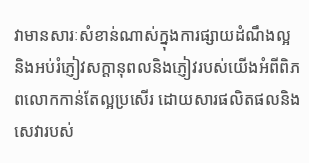វាមានសារៈសំខាន់ណាស់ក្នុងការផ្សាយដំណឹងល្អ និងអប់រំភ្ញៀវសក្ដានុពលនិងភ្ញៀវរបស់យើងអំពីពិភពលោកកាន់តែល្អប្រសើរ ដោយសារផលិតផលនិងសេវារបស់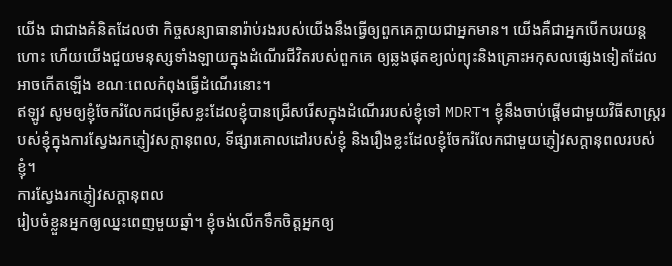យើង ជាជាងគំនិតដែលថា កិច្ចសន្យាធានារ៉ាប់រងរបស់យើងនឹងធ្វើឲ្យពួកគេក្លាយជាអ្នកមាន។ យើងគឺជាអ្នកបើកបរយន្តហោះ ហើយយើងជួយមនុស្សទាំងឡាយក្នុងដំណើរជីវិតរបស់ពួកគេ ឲ្យឆ្លងផុតខ្យល់ព្យុះនិងគ្រោះអកុសលផ្សេងទៀតដែលអាចកើតឡើង ខណៈពេលកំពុងធ្វើដំណើរនោះ។
ឥឡូវ សូមឲ្យខ្ញុំចែករំលែកជម្រើសខ្លះដែលខ្ញុំបានជ្រើសរើសក្នុងដំណើររបស់ខ្ញុំទៅ MDRT។ ខ្ញុំនឹងចាប់ផ្ដើមជាមួយវិធីសាស្ត្ររបស់ខ្ញុំក្នុងការស្វែងរកភ្ញៀវសក្ដានុពល, ទីផ្សារគោលដៅរបស់ខ្ញុំ និងរឿងខ្លះដែលខ្ញុំចែករំលែកជាមួយភ្ញៀវសក្ដានុពលរបស់ខ្ញុំ។
ការស្វែងរកភ្ញៀវសក្ដានុពល
រៀបចំខ្លួនអ្នកឲ្យឈ្នះពេញមួយឆ្នាំ។ ខ្ញុំចង់លើកទឹកចិត្តអ្នកឲ្យ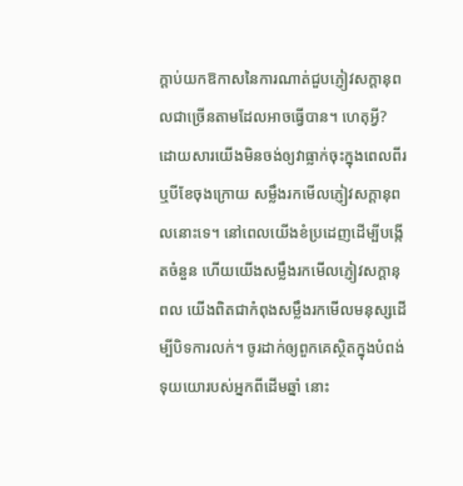ក្ដាប់យកឱកាសនៃការណាត់ជួបភ្ញៀវសក្ដានុពលជាច្រើនតាមដែលអាចធ្វើបាន។ ហេតុអ្វី? ដោយសារយើងមិនចង់ឲ្យវាធ្លាក់ចុះក្នុងពេលពីរឬបីខែចុងក្រោយ សម្លឹងរកមើលភ្ញៀវសក្ដានុពលនោះទេ។ នៅពេលយើងខំប្រដេញដើម្បីបង្កើតចំនួន ហើយយើងសម្លឹងរកមើលភ្ញៀវសក្ដានុពល យើងពិតជាកំពុងសម្លឹងរកមើលមនុស្សដើម្បីបិទការលក់។ ចូរដាក់ឲ្យពួកគេស្ថិតក្នុងបំពង់ទុយយោរបស់អ្នកពីដើមឆ្នាំ នោះ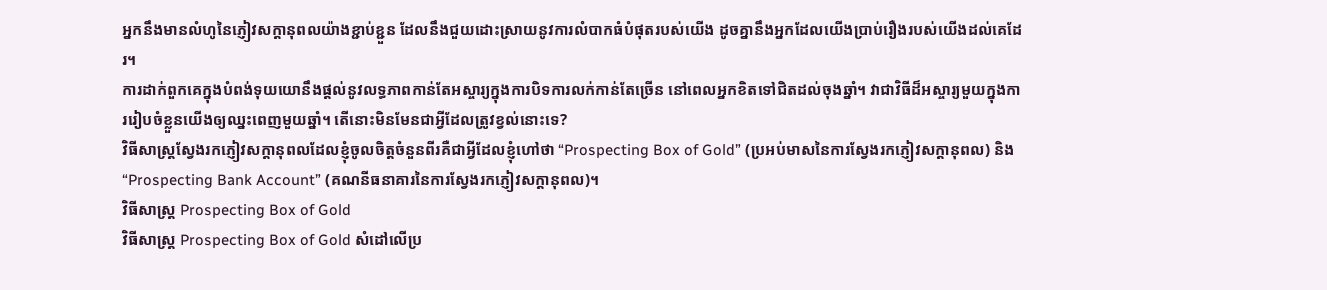អ្នកនឹងមានលំហូនៃភ្ញៀវសក្ដានុពលយ៉ាងខ្ជាប់ខ្ជួន ដែលនឹងជួយដោះស្រាយនូវការលំបាកធំបំផុតរបស់យើង ដូចគ្នានឹងអ្នកដែលយើងប្រាប់រឿងរបស់យើងដល់គេដែរ។
ការដាក់ពួកគេក្នុងបំពង់ទុយយោនឹងផ្ដល់នូវលទ្ធភាពកាន់តែអស្ចារ្យក្នុងការបិទការលក់កាន់តែច្រើន នៅពេលអ្នកខិតទៅជិតដល់ចុងឆ្នាំ។ វាជាវិធីដ៏អស្ចារ្យមួយក្នុងការរៀបចំខ្លួនយើងឲ្យឈ្នះពេញមួយឆ្នាំ។ តើនោះមិនមែនជាអ្វីដែលត្រូវខ្វល់នោះទេ?
វិធីសាស្ត្រស្វែងរកភ្ញៀវសក្ដានុពលដែលខ្ញុំចូលចិត្តចំនួនពីរគឺជាអ្វីដែលខ្ញុំហៅថា “Prospecting Box of Gold” (ប្រអប់មាសនៃការស្វែងរកភ្ញៀវសក្ដានុពល) និង “Prospecting Bank Account” (គណនីធនាគារនៃការស្វែងរកភ្ញៀវសក្ដានុពល)។
វិធីសាស្ត្រ Prospecting Box of Gold
វិធីសាស្ត្រ Prospecting Box of Gold សំដៅលើប្រ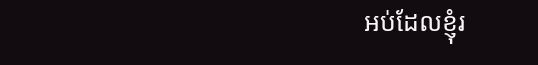អប់ដែលខ្ញុំរ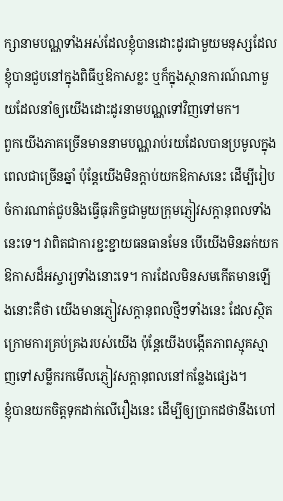ក្សានាមបណ្ណទាំងអស់ដែលខ្ញុំបានដោះដូរជាមួយមនុស្សដែលខ្ញុំបានជួបនៅក្នុងពិធីឬឱកាសខ្លះ ឬក៏ក្នុងស្ថានការណ៍ណាមួយដែលនាំឲ្យយើងដោះដូរនាមបណ្ណទៅវិញទៅមក។
ពួកយើងភាគច្រើនមាននាមបណ្ណរាប់រយដែលបានប្រមូលក្នុងពេលជាច្រើនឆ្នាំ ប៉ុន្តែយើងមិនក្ដាប់យកឱកាសនេះ ដើម្បីរៀបចំការណាត់ជួបនិងធ្វើធុរកិច្ចជាមួយក្រុមភ្ញៀវសក្ដានុពលទាំងនេះទេ។ វាពិតជាការខ្ជះខ្ជាយធនធានមែន បើយើងមិនឆក់យកឱកាសដ៏អស្ចារ្យទាំងនោះទេ។ ការដែលមិនសមកើតមានឡើងនោះគឺថា យើងមានភ្ញៀវសក្ដានុពលថ្មីៗទាំងនេះ ដែលស្ថិតក្រោមការគ្រប់គ្រងរបស់យើង ប៉ុន្តែយើងបង្កើតភាពស្មុគស្មាញទៅសម្លឹករកមើលភ្ញៀវសក្ដានុពលនៅកន្លែងផ្សេង។
ខ្ញុំបានយកចិត្តទុកដាក់លើរឿងនេះ ដើម្បីឲ្យប្រាកដថានឹងហៅ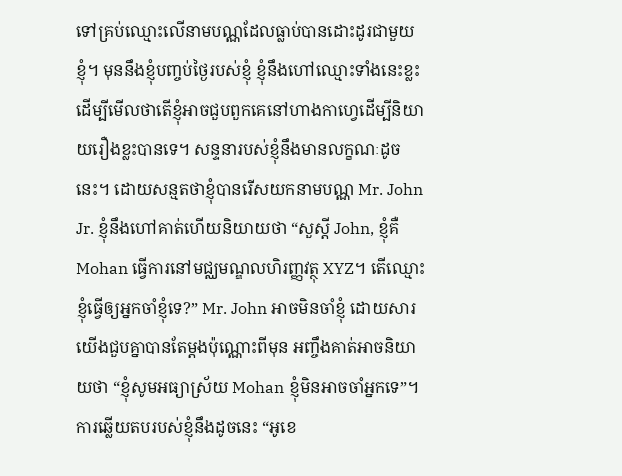ទៅគ្រប់ឈ្មោះលើនាមបណ្ណដែលធ្លាប់បានដោះដូរជាមួយខ្ញុំ។ មុននឹងខ្ញុំបញ្ចប់ថ្ងៃរបស់ខ្ញុំ ខ្ញុំនឹងហៅឈ្មោះទាំងនេះខ្លះ ដើម្បីមើលថាតើខ្ញុំអាចជួបពួកគេនៅហាងកាហ្វេដើម្បីនិយាយរឿងខ្លះបានទេ។ សន្ទនារបស់ខ្ញុំនឹងមានលក្ខណៈដូចនេះ។ ដោយសន្មតថាខ្ញុំបានរើសយកនាមបណ្ណ Mr. John Jr. ខ្ញុំនឹងហៅគាត់ហើយនិយាយថា “សួស្ដី John, ខ្ញុំគឺ Mohan ធ្វើការនៅមជ្ឈមណ្ឌលហិរញ្ញវត្ថុ XYZ។ តើឈ្មោះខ្ញុំធ្វើឲ្យអ្នកចាំខ្ញុំទេ?” Mr. John អាចមិនចាំខ្ញុំ ដោយសារយើងជួបគ្នាបានតែម្ដងប៉ុណ្ណោះពីមុន អញ្ចឹងគាត់អាចនិយាយថា “ខ្ញុំសូមអធ្យាស្រ័យ Mohan ខ្ញុំមិនអាចចាំអ្នកទេ”។ ការឆ្លើយតបរបស់ខ្ញុំនឹងដូចនេះ “អូខេ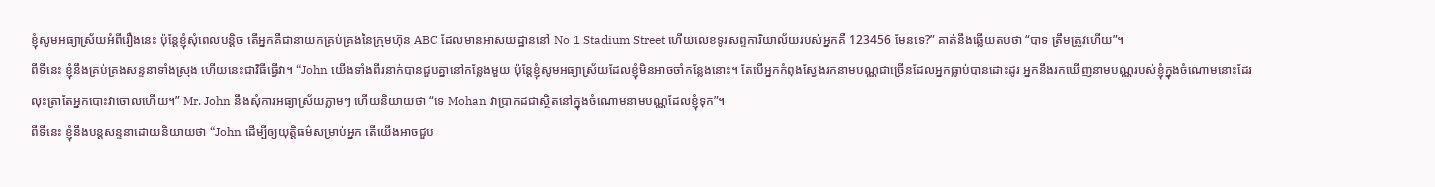ខ្ញុំសូមអធ្យាស្រ័យអំពីរឿងនេះ ប៉ុន្តែខ្ញុំសុំពេលបន្តិច តើអ្នកគឺជានាយកគ្រប់គ្រងនៃក្រុមហ៊ុន ABC ដែលមានអាសយដ្ឋាននៅ No 1 Stadium Street ហើយលេខទូរសព្ទការិយាល័យរបស់អ្នកគឺ 123456 មែនទេ?” គាត់នឹងឆ្លើយតបថា “បាទ ត្រឹមត្រូវហើយ”។
ពីទីនេះ ខ្ញុំនឹងគ្រប់គ្រងសន្ទនាទាំងស្រុង ហើយនេះជាវិធីធ្វើវា។ “John យើងទាំងពីរនាក់បានជួបគ្នានៅកន្លែងមួយ ប៉ុន្តែខ្ញុំសូមអធ្យាស្រ័យដែលខ្ញុំមិនអាចចាំកន្លែងនោះ។ តែបើអ្នកកំពុងស្វែងរកនាមបណ្ណជាច្រើនដែលអ្នកធ្លាប់បានដោះដូរ អ្នកនឹងរកឃើញនាមបណ្ណរបស់ខ្ញុំក្នុងចំណោមនោះដែរ លុះត្រាតែអ្នកបោះវាចោលហើយ។” Mr. John នឹងសុំការអធ្យាស្រ័យភ្លាមៗ ហើយនិយាយថា “ទេ Mohan វាប្រាកដជាស្ថិតនៅក្នុងចំណោមនាមបណ្ណដែលខ្ញុំទុក”។
ពីទីនេះ ខ្ញុំនឹងបន្តសន្ទនាដោយនិយាយថា “John ដើម្បីឲ្យយុត្តិធម៌សម្រាប់អ្នក តើយើងអាចជួប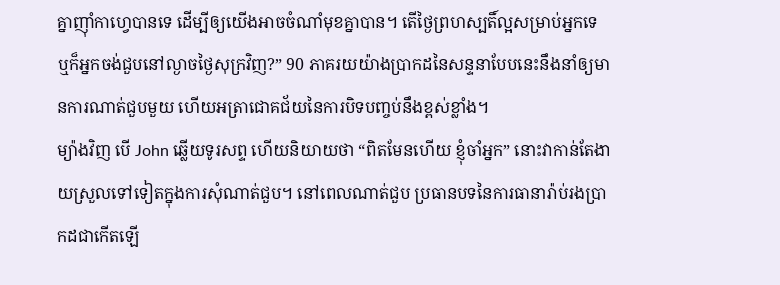គ្នាញ៉ាំកាហ្វេបានទេ ដើម្បីឲ្យយើងអាចចំណាំមុខគ្នាបាន។ តើថ្ងៃព្រហស្បតិ៍ល្អសម្រាប់អ្នកទេ ឬក៏អ្នកចង់ជួបនៅល្ងាចថ្ងៃសុក្រវិញ?” 90 ភាគរយយ៉ាងប្រាកដនៃសន្ទនាបែបនេះនឹងនាំឲ្យមានការណាត់ជួបមួយ ហើយអត្រាជោគជ័យនៃការបិទបញ្ចប់នឹងខ្ពស់ខ្លាំង។
ម្យ៉ាងវិញ បើ John ឆ្លើយទូរសព្ទ ហើយនិយាយថា “ពិតមែនហើយ ខ្ញុំចាំអ្នក” នោះវាកាន់តែងាយស្រួលទៅទៀតក្នុងការសុំណាត់ជួប។ នៅពេលណាត់ជួប ប្រធានបទនៃការធានារ៉ាប់រងប្រាកដជាកើតឡើ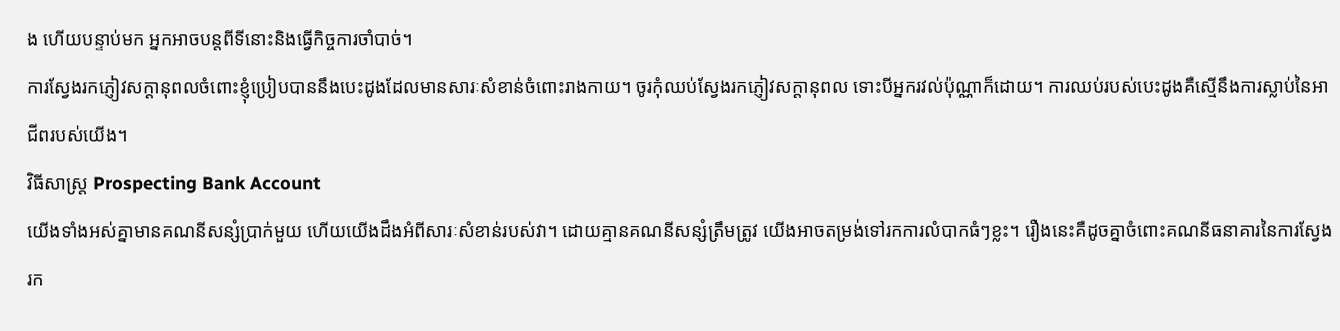ង ហើយបន្ទាប់មក អ្នកអាចបន្តពីទីនោះនិងធ្វើកិច្ចការចាំបាច់។
ការស្វែងរកភ្ញៀវសក្ដានុពលចំពោះខ្ញុំប្រៀបបាននឹងបេះដូងដែលមានសារៈសំខាន់ចំពោះរាងកាយ។ ចូរកុំឈប់ស្វែងរកភ្ញៀវសក្ដានុពល ទោះបីអ្នករវល់ប៉ុណ្ណាក៏ដោយ។ ការឈប់របស់បេះដូងគឺស្មើនឹងការស្លាប់នៃអាជីពរបស់យើង។
វិធីសាស្ត្រ Prospecting Bank Account
យើងទាំងអស់គ្នាមានគណនីសន្សំប្រាក់មួយ ហើយយើងដឹងអំពីសារៈសំខាន់របស់វា។ ដោយគ្មានគណនីសន្សំត្រឹមត្រូវ យើងអាចតម្រង់ទៅរកការលំបាកធំៗខ្លះ។ រឿងនេះគឺដូចគ្នាចំពោះគណនីធនាគារនៃការស្វែងរក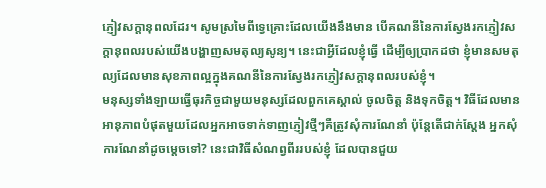ភ្ញៀវសក្ដានុពលដែរ។ សូមស្រមៃពីទ្វេគ្រោះដែលយើងនឹងមាន បើគណនីនៃការស្វែងរកភ្ញៀវសក្ដានុពលរបស់យើងបង្ហាញសមតុល្យសូន្យ។ នេះជាអ្វីដែលខ្ញុំធ្វើ ដើម្បីឲ្យប្រាកដថា ខ្ញុំមានសមតុល្យដែលមានសុខភាពល្អក្នុងគណនីនៃការស្វែងរកភ្ញៀវសក្ដានុពលរបស់ខ្ញុំ។
មនុស្សទាំងឡាយធ្វើធុរកិច្ចជាមួយមនុស្សដែលពួកគេស្គាល់ ចូលចិត្ត និងទុកចិត្ត។ វិធីដែលមានអានុភាពបំផុតមួយដែលអ្នកអាចទាក់ទាញភ្ញៀវថ្មីៗគឺត្រូវសុំការណែនាំ ប៉ុន្តែតើជាក់ស្ដែង អ្នកសុំការណែនាំដូចម្ដេចទៅ? នេះជាវិធីសំណព្វពីររបស់ខ្ញុំ ដែលបានជួយ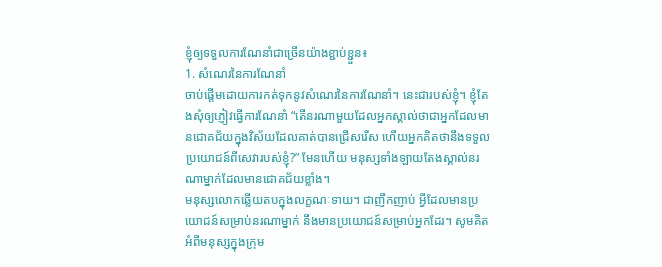ខ្ញុំឲ្យទទួលការណែនាំជាច្រើនយ៉ាងខ្ជាប់ខ្ជួន៖
1. សំណេរនៃការណែនាំ
ចាប់ផ្ដើមដោយការកត់ទុកនូវសំណេរនៃការណែនាំ។ នេះជារបស់ខ្ញុំ។ ខ្ញុំតែងសុំឲ្យភ្ញៀវធ្វើការណែនាំ “តើនរណាមួយដែលអ្នកស្គាល់ថាជាអ្នកដែលមានជោគជ័យក្នុងវិស័យដែលគាត់បានជ្រើសរើស ហើយអ្នកគិតថានឹងទទួលប្រយោជន៍ពីសេវារបស់ខ្ញុំ?” មែនហើយ មនុស្សទាំងឡាយតែងស្គាល់នរណាម្នាក់ដែលមានជោគជ័យខ្លាំង។
មនុស្សលោកឆ្លើយតបក្នុងលក្ខណៈទាយ។ ជាញឹកញាប់ អ្វីដែលមានប្រយោជន៍សម្រាប់នរណាម្នាក់ នឹងមានប្រយោជន៍សម្រាប់អ្នកដែរ។ សូមគិតអំពីមនុស្សក្នុងក្រុម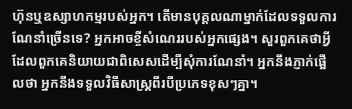ហ៊ុនឬឧស្សាហកម្មរបស់អ្នក។ តើមានបុគ្គលណាម្នាក់ដែលទទួលការណែនាំច្រើនទេ? អ្នកអាចខ្ចីសំណេររបស់អ្នកផ្សេង។ សួរពួកគេថាអ្វីដែលពួកគេនិយាយជាពិសេសដើម្បីសុំការណែនាំ។ អ្នកនឹងភ្ញាក់ផ្អើលថា អ្នកនឹងទទួលវិធីសាស្ត្រពីរបីប្រភេទខុសៗគ្នា។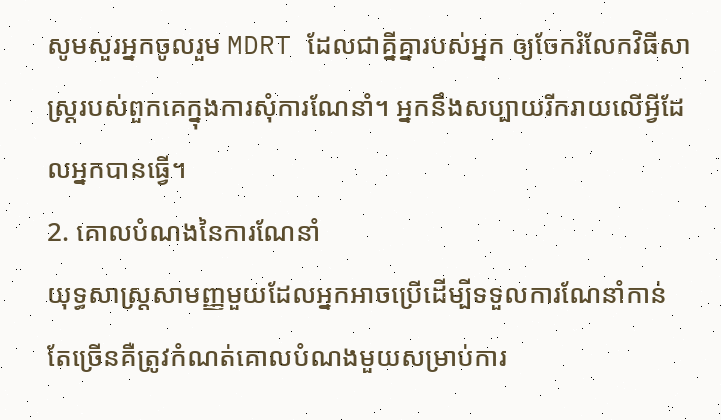សូមសួរអ្នកចូលរួម MDRT ដែលជាគ្នីគ្នារបស់អ្នក ឲ្យចែករំលែកវិធីសាស្ត្ររបស់ពួកគេក្នុងការសុំការណែនាំ។ អ្នកនឹងសប្បាយរីករាយលើអ្វីដែលអ្នកបានធ្វើ។
2. គោលបំណងនៃការណែនាំ
យុទ្ធសាស្ត្រសាមញ្ញមួយដែលអ្នកអាចប្រើដើម្បីទទួលការណែនាំកាន់តែច្រើនគឺត្រូវកំណត់គោលបំណងមួយសម្រាប់ការ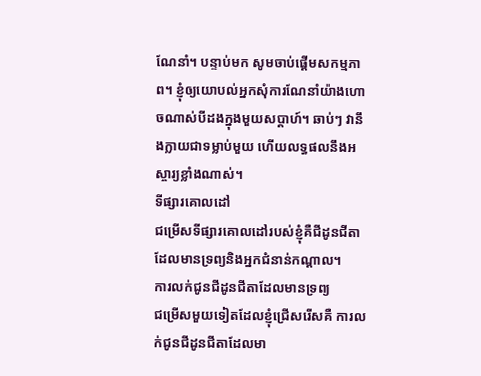ណែនាំ។ បន្ទាប់មក សូមចាប់ផ្ដើមសកម្មភាព។ ខ្ញុំឲ្យយោបល់អ្នកសុំការណែនាំយ៉ាងហោចណាស់បីដងក្នុងមួយសប្ដាហ៍។ ឆាប់ៗ វានឹងក្លាយជាទម្លាប់មួយ ហើយលទ្ធផលនឹងអស្ចារ្យខ្លាំងណាស់។
ទីផ្សារគោលដៅ
ជម្រើសទីផ្សារគោលដៅរបស់ខ្ញុំគឺជីដូនជីតាដែលមានទ្រព្យនិងអ្នកជំនាន់កណ្ដាល។
ការលក់ជូនជីដូនជីតាដែលមានទ្រព្យ
ជម្រើសមួយទៀតដែលខ្ញុំជ្រើសរើសគឺ ការលក់ជូនជីដូនជីតាដែលមា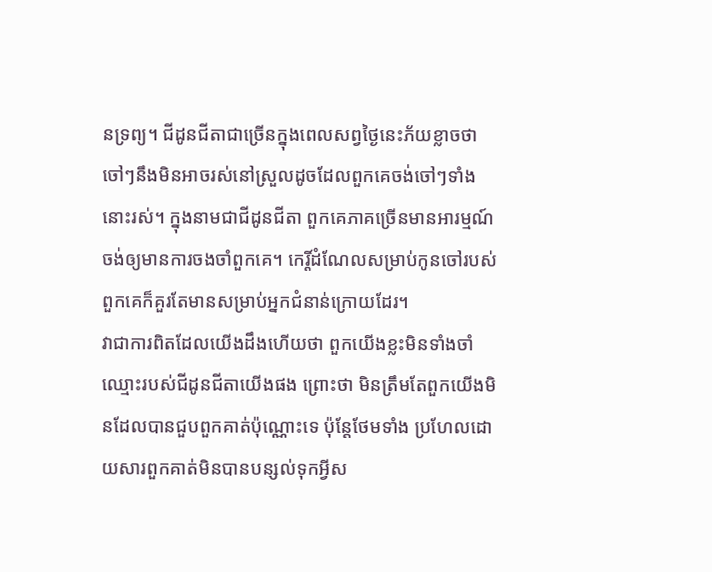នទ្រព្យ។ ជីដូនជីតាជាច្រើនក្នុងពេលសព្វថ្ងៃនេះភ័យខ្លាចថា ចៅៗនឹងមិនអាចរស់នៅស្រួលដូចដែលពួកគេចង់ចៅៗទាំងនោះរស់។ ក្នុងនាមជាជីដូនជីតា ពួកគេភាគច្រើនមានអារម្មណ៍ចង់ឲ្យមានការចងចាំពួកគេ។ កេរ្តិ៍ដំណែលសម្រាប់កូនចៅរបស់ពួកគេក៏គួរតែមានសម្រាប់អ្នកជំនាន់ក្រោយដែរ។
វាជាការពិតដែលយើងដឹងហើយថា ពួកយើងខ្លះមិនទាំងចាំឈ្មោះរបស់ជីដូនជីតាយើងផង ព្រោះថា មិនត្រឹមតែពួកយើងមិនដែលបានជួបពួកគាត់ប៉ុណ្ណោះទេ ប៉ុន្តែថែមទាំង ប្រហែលដោយសារពួកគាត់មិនបានបន្សល់ទុកអ្វីស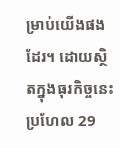ម្រាប់យើងផងដែរ។ ដោយស្ថិតក្នុងធុរកិច្ចនេះប្រហែល 29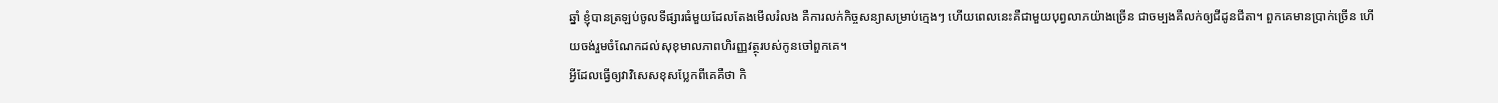ឆ្នាំ ខ្ញុំបានត្រឡប់ចូលទីផ្សារធំមួយដែលតែងមើលរំលង គឺការលក់កិច្ចសន្យាសម្រាប់ក្មេងៗ ហើយពេលនេះគឺជាមួយបុព្វលាភយ៉ាងច្រើន ជាចម្បងគឺលក់ឲ្យជីដូនជីតា។ ពួកគេមានប្រាក់ច្រើន ហើយចង់រួមចំណែកដល់សុខុមាលភាពហិរញ្ញវត្ថុរបស់កូនចៅពួកគេ។
អ្វីដែលធ្វើឲ្យវាវិសេសខុសប្លែកពីគេគឺថា កិ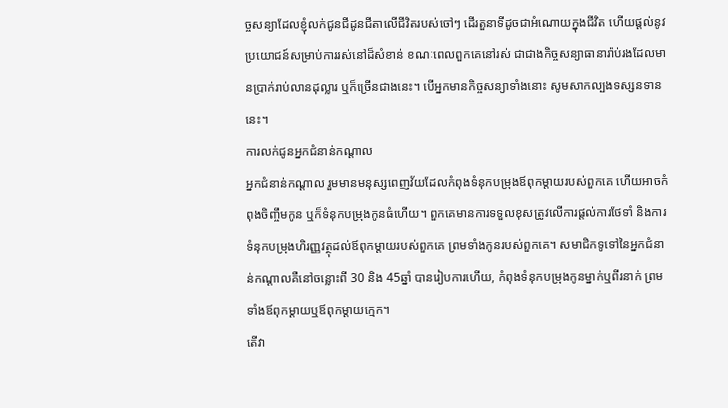ច្ចសន្យាដែលខ្ញុំលក់ជូនជីដូនជីតាលើជីវិតរបស់ចៅៗ ដើរតួនាទីដូចជាអំណោយក្នុងជីវិត ហើយផ្ដល់នូវប្រយោជន៍សម្រាប់ការរស់នៅដ៏សំខាន់ ខណៈពេលពួកគេនៅរស់ ជាជាងកិច្ចសន្យាធានារ៉ាប់រងដែលមានប្រាក់រាប់លានដុល្លារ ឬក៏ច្រើនជាងនេះ។ បើអ្នកមានកិច្ចសន្យាទាំងនោះ សូមសាកល្បងទស្សនទាននេះ។
ការលក់ជូនអ្នកជំនាន់កណ្ដាល
អ្នកជំនាន់កណ្ដាល រួមមានមនុស្សពេញវ័យដែលកំពុងទំនុកបម្រុងឪពុកម្ដាយរបស់ពួកគេ ហើយអាចកំពុងចិញ្ចឹមកូន ឬក៏ទំនុកបម្រុងកូនធំហើយ។ ពួកគេមានការទទួលខុសត្រូវលើការផ្ដល់ការថែទាំ និងការទំនុកបម្រុងហិរញ្ញវត្ថុដល់ឪពុកម្ដាយរបស់ពួកគេ ព្រមទាំងកូនរបស់ពួកគេ។ សមាជិកទូទៅនៃអ្នកជំនាន់កណ្ដាលគឺនៅចន្លោះពី 30 និង 45ឆ្នាំ បានរៀបការហើយ, កំពុងទំនុកបម្រុងកូនម្នាក់ឬពីរនាក់ ព្រមទាំងឪពុកម្ដាយឬឪពុកម្ដាយក្មេក។
តើវា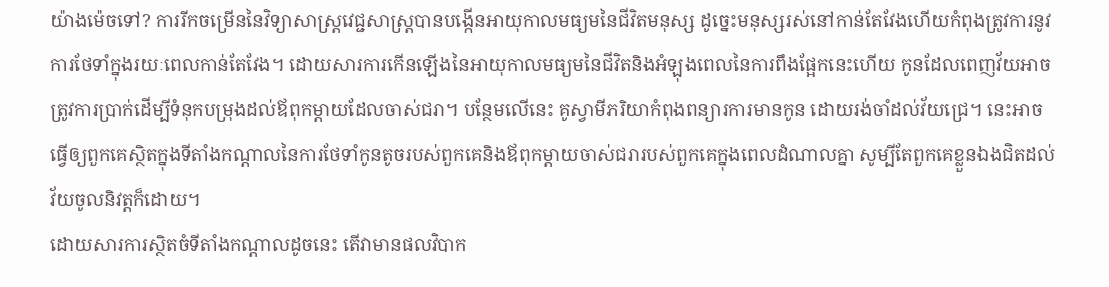យ៉ាងម៉េចទៅ? ការរីកចម្រើននៃវិទ្យាសាស្ត្រវេជ្ជសាស្ត្របានបង្កើនអាយុកាលមធ្យមនៃជីវិតមនុស្ស ដូច្នេះមនុស្សរស់នៅកាន់តែវែងហើយកំពុងត្រូវការនូវការថែទាំក្នុងរយៈពេលកាន់តែវែង។ ដោយសារការកើនឡើងនៃអាយុកាលមធ្យមនៃជីវិតនិងអំឡុងពេលនៃការពឹងផ្អែកនេះហើយ កូនដែលពេញវ័យអាចត្រូវការប្រាក់ដើម្បីទំនុកបម្រុងដល់ឪពុកម្ដាយដែលចាស់ជរា។ បន្ថែមលើនេះ គូស្វាមីភរិយាកំពុងពន្យារការមានកូន ដោយរង់ចាំដល់វ័យជ្រេ។ នេះអាចធ្វើឲ្យពួកគេស្ថិតក្នុងទីតាំងកណ្ដាលនៃការថែទាំកូនតូចរបស់ពួកគេនិងឪពុកម្ដាយចាស់ជរារបស់ពួកគេក្នុងពេលដំណាលគ្នា សូម្បីតែពួកគេខ្លួនឯងជិតដល់វ័យចូលនិវត្តក៏ដោយ។
ដោយសារការស្ថិតចំទីតាំងកណ្ដាលដូចនេះ តើវាមានផលវិបាក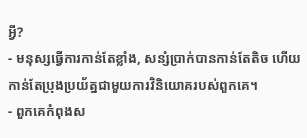អ្វី?
- មនុស្សធ្វើការកាន់តែខ្លាំង, សន្សំប្រាក់បានកាន់តែតិច ហើយកាន់តែប្រុងប្រយ័ត្នជាមួយការវិនិយោគរបស់ពួកគេ។
- ពួកគេកំពុងស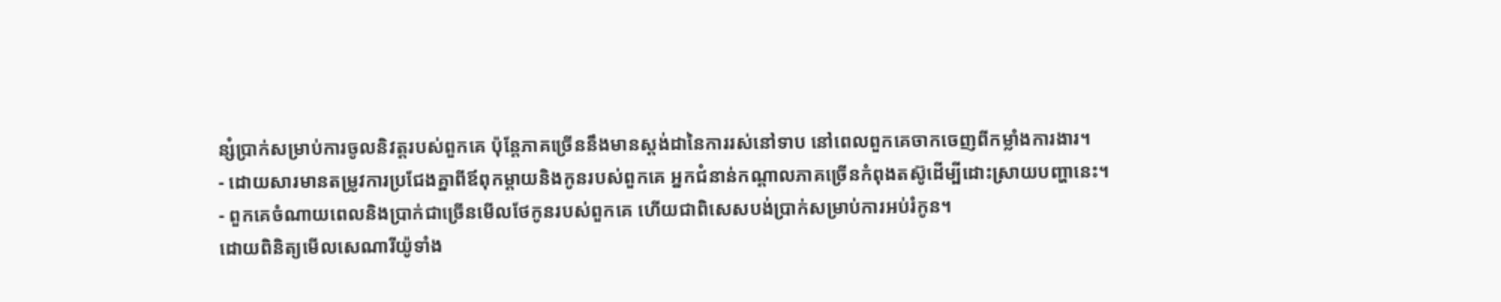ន្សំប្រាក់សម្រាប់ការចូលនិវត្តរបស់ពួកគេ ប៉ុន្តែភាគច្រើននឹងមានស្តង់ដានៃការរស់នៅទាប នៅពេលពួកគេចាកចេញពីកម្លាំងការងារ។
- ដោយសារមានតម្រូវការប្រជែងគ្នាពីឪពុកម្ដាយនិងកូនរបស់ពួកគេ អ្នកជំនាន់កណ្ដាលភាគច្រើនកំពុងតស៊ូដើម្បីដោះស្រាយបញ្ហានេះ។
- ពួកគេចំណាយពេលនិងប្រាក់ជាច្រើនមើលថែកូនរបស់ពួកគេ ហើយជាពិសេសបង់ប្រាក់សម្រាប់ការអប់រំកូន។
ដោយពិនិត្យមើលសេណារីយ៉ូទាំង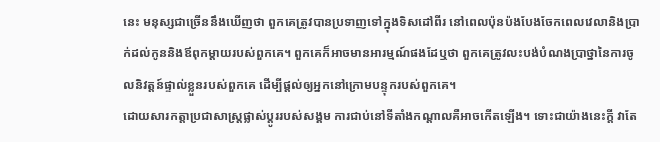នេះ មនុស្សជាច្រើននឹងឃើញថា ពួកគេត្រូវបានប្រទាញទៅក្នុងទិសដៅពីរ នៅពេលប៉ុនប៉ងបែងចែកពេលវេលានិងប្រាក់ដល់កូននិងឪពុកម្ដាយរបស់ពួកគេ។ ពួកគេក៏អាចមានអារម្មណ៍ផងដែឬថា ពួកគេត្រូវលះបង់បំណងប្រាថ្នានៃការចូលនិវត្តន៍ផ្ទាល់ខ្លួនរបស់ពួកគេ ដើម្បីផ្ដល់ឲ្យអ្នកនៅក្រោមបន្ទុករបស់ពួកគេ។
ដោយសារកត្តាប្រជាសាស្ត្រផ្លាស់ប្ដូររបស់សង្គម ការជាប់នៅទីតាំងកណ្ដាលគឺអាចកើតឡើង។ ទោះជាយ៉ាងនេះក្ដី វាតែ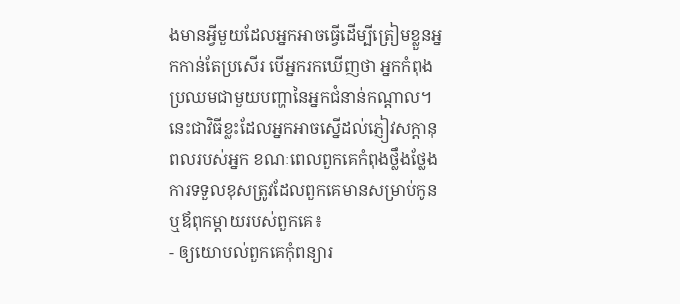ងមានអ្វីមួយដែលអ្នកអាចធ្វើដើម្បីត្រៀមខ្លួនអ្នកកាន់តែប្រសើរ បើអ្នករកឃើញថា អ្នកកំពុងប្រឈមជាមួយបញ្ហានៃអ្នកជំនាន់កណ្ដាល។ នេះជាវិធីខ្លះដែលអ្នកអាចស្នើដល់ភ្ញៀវសក្ដានុពលរបស់អ្នក ខណៈពេលពួកគេកំពុងថ្លឹងថ្លែងការទទួលខុសត្រូវដែលពួកគេមានសម្រាប់កូនឬឪពុកម្ដាយរបស់ពួកគេ៖
- ឲ្យយោបល់ពួកគេកុំពន្យារ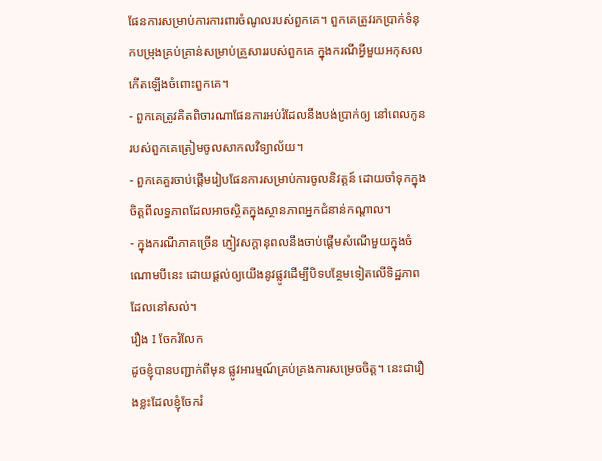ផែនការសម្រាប់ការការពារចំណូលរបស់ពួកគេ។ ពួកគេត្រូវរកប្រាក់ទំនុកបម្រុងគ្រប់គ្រាន់សម្រាប់គ្រួសាររបស់ពួកគេ ក្នុងករណីអ្វីមួយអកុសលកើតឡើងចំពោះពួកគេ។
- ពួកគេត្រូវគិតពិចារណាផែនការអប់រំដែលនឹងបង់ប្រាក់ឲ្យ នៅពេលកូនរបស់ពួកគេត្រៀមចូលសាកលវិទ្យាល័យ។
- ពួកគេគួរចាប់ផ្ដើមរៀបផែនការសម្រាប់ការចូលនិវត្តន៍ ដោយចាំទុកក្នុងចិត្តពីលទ្ធភាពដែលអាចស្ថិតក្នុងស្ថានភាពអ្នកជំនាន់កណ្ដាល។
- ក្នុងករណីភាគច្រើន ភ្ញៀវសក្ដានុពលនឹងចាប់ផ្ដើមសំណើមួយក្នុងចំណោមបីនេះ ដោយផ្ដល់ឲ្យយើងនូវផ្លូវដើម្បីបិទបន្ថែមទៀតលើទិដ្ឋភាពដែលនៅសល់។
រឿង I ចែករំលែក
ដូចខ្ញុំបានបញ្ជាក់ពីមុន ផ្លូវអារម្មណ៍គ្រប់គ្រងការសម្រេចចិត្ត។ នេះជារឿងខ្លះដែលខ្ញុំចែករំ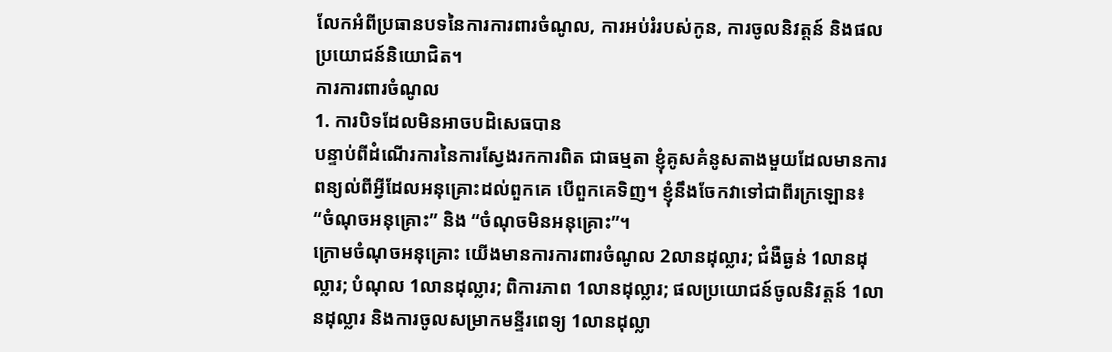លែកអំពីប្រធានបទនៃការការពារចំណូល, ការអប់រំរបស់កូន, ការចូលនិវត្តន៍ និងផលប្រយោជន៍និយោជិត។
ការការពារចំណូល
1. ការបិទដែលមិនអាចបដិសេធបាន
បន្ទាប់ពីដំណើរការនៃការស្វែងរកការពិត ជាធម្មតា ខ្ញុំគូសគំនូសតាងមួយដែលមានការពន្យល់ពីអ្វីដែលអនុគ្រោះដល់ពួកគេ បើពួកគេទិញ។ ខ្ញុំនឹងចែកវាទៅជាពីរក្រឡោន៖ “ចំណុចអនុគ្រោះ” និង “ចំណុចមិនអនុគ្រោះ”។
ក្រោមចំណុចអនុគ្រោះ យើងមានការការពារចំណូល 2លានដុល្លារ; ជំងឺធ្ងន់ 1លានដុល្លារ; បំណុល 1លានដុល្លារ; ពិការភាព 1លានដុល្លារ; ផលប្រយោជន៍ចូលនិវត្តន៍ 1លានដុល្លារ និងការចូលសម្រាកមន្ទីរពេទ្យ 1លានដុល្លា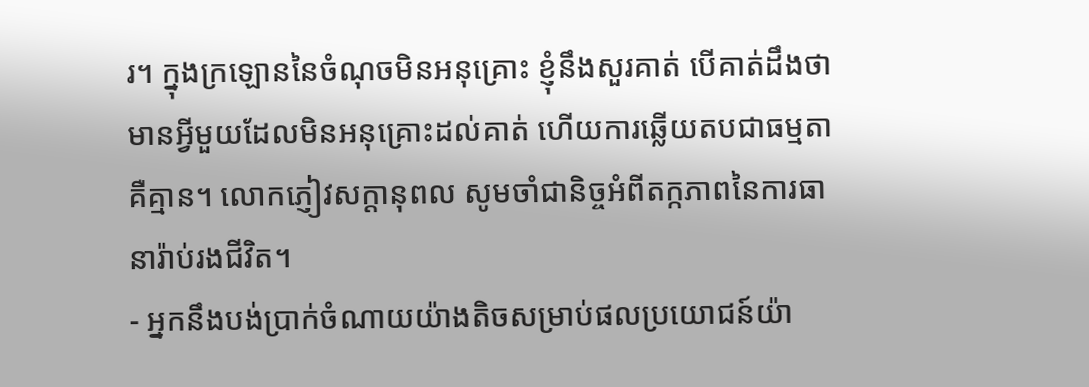រ។ ក្នុងក្រឡោននៃចំណុចមិនអនុគ្រោះ ខ្ញុំនឹងសួរគាត់ បើគាត់ដឹងថាមានអ្វីមួយដែលមិនអនុគ្រោះដល់គាត់ ហើយការឆ្លើយតបជាធម្មតាគឺគ្មាន។ លោកភ្ញៀវសក្ដានុពល សូមចាំជានិច្ចអំពីតក្កភាពនៃការធានារ៉ាប់រងជីវិត។
- អ្នកនឹងបង់ប្រាក់ចំណាយយ៉ាងតិចសម្រាប់ផលប្រយោជន៍យ៉ា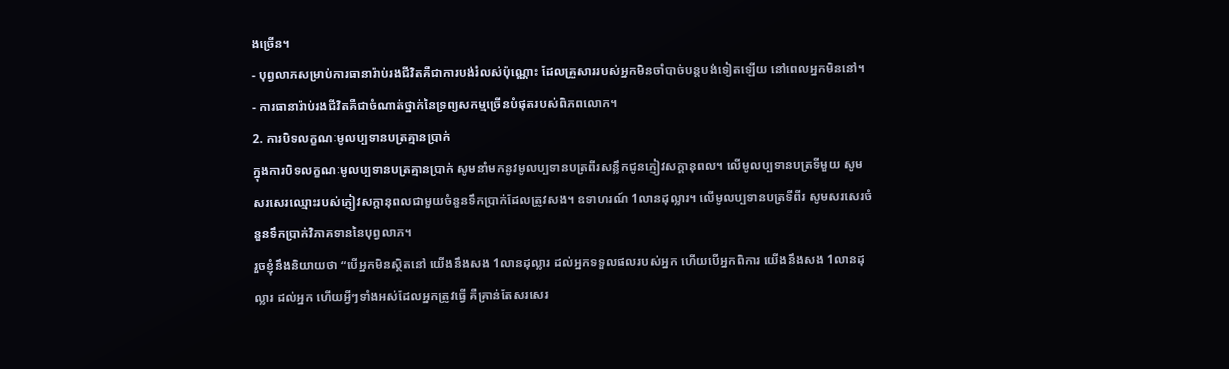ងច្រើន។
- បុព្វលាភសម្រាប់ការធានារ៉ាប់រងជីវិតគឺជាការបង់រំលស់ប៉ុណ្ណោះ ដែលគ្រួសាររបស់អ្នកមិនចាំបាច់បន្តបង់ទៀតឡើយ នៅពេលអ្នកមិននៅ។
- ការធានារ៉ាប់រងជីវិតគឺជាចំណាត់ថ្នាក់នៃទ្រព្យសកម្មច្រើនបំផុតរបស់ពិភពលោក។
2. ការបិទលក្ខណៈមូលប្បទានបត្រគ្មានប្រាក់
ក្នុងការបិទលក្ខណៈមូលប្បទានបត្រគ្មានប្រាក់ សូមនាំមកនូវមូលប្បទានបត្រពីរសន្លឹកជូនភ្ញៀវសក្ដានុពល។ លើមូលប្បទានបត្រទីមួយ សូមសរសេរឈ្មោះរបស់ភ្ញៀវសក្ដានុពលជាមួយចំនួនទឹកប្រាក់ដែលត្រូវសង។ ឧទាហរណ៍ 1លានដុល្លារ។ លើមូលប្បទានបត្រទីពីរ សូមសរសេរចំនួនទឹកប្រាក់វិភាគទាននៃបុព្វលាភ។
រួចខ្ញុំនឹងនិយាយថា “បើអ្នកមិនស្ថិតនៅ យើងនឹងសង 1លានដុល្លារ ដល់អ្នកទទួលផលរបស់អ្នក ហើយបើអ្នកពិការ យើងនឹងសង 1លានដុល្លារ ដល់អ្នក ហើយអ្វីៗទាំងអស់ដែលអ្នកត្រូវធ្វើ គឺគ្រាន់តែសរសេរ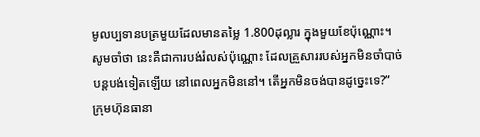មូលប្បទានបត្រមួយដែលមានតម្លៃ 1.800ដុល្លារ ក្នុងមួយខែប៉ុណ្ណោះ។ សូមចាំថា នេះគឺជាការបង់រំលស់ប៉ុណ្ណោះ ដែលគ្រួសាររបស់អ្នកមិនចាំបាច់បន្តបង់ទៀតឡើយ នៅពេលអ្នកមិននៅ។ តើអ្នកមិនចង់បានដូច្នេះទេ?”
ក្រុមហ៊ុនធានា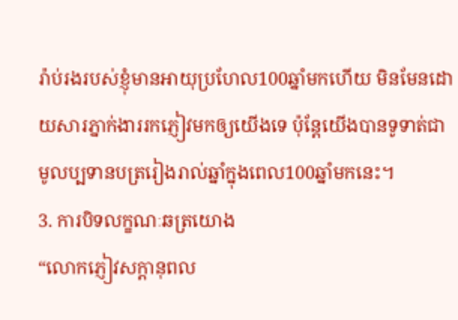រ៉ាប់រងរបស់ខ្ញុំមានអាយុប្រហែល100ឆ្នាំមកហើយ មិនមែនដោយសារភ្នាក់ងាររកភ្ញៀវមកឲ្យយើងទេ ប៉ុន្តែយើងបានទូទាត់ជាមូលប្បទានបត្ររៀងរាល់ឆ្នាំក្នុងពេល100ឆ្នាំមកនេះ។
3. ការបិទលក្ខណៈឆត្រយោង
“លោកភ្ញៀវសក្ដានុពល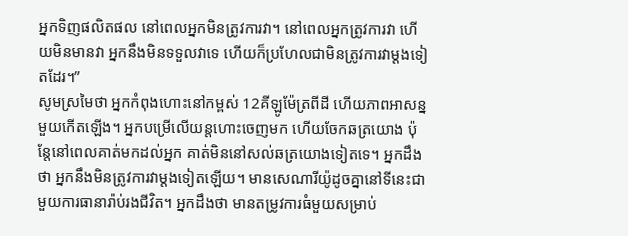អ្នកទិញផលិតផល នៅពេលអ្នកមិនត្រូវការវា។ នៅពេលអ្នកត្រូវការវា ហើយមិនមានវា អ្នកនឹងមិនទទួលវាទេ ហើយក៏ប្រហែលជាមិនត្រូវការវាម្ដងទៀតដែរ។”
សូមស្រមៃថា អ្នកកំពុងហោះនៅកម្ពស់ 12គីឡូម៉ែត្រពីដី ហើយភាពអាសន្នមួយកើតឡើង។ អ្នកបម្រើលើយន្តហោះចេញមក ហើយចែកឆត្រយោង ប៉ុន្តែនៅពេលគាត់មកដល់អ្នក គាត់មិននៅសល់ឆត្រយោងទៀតទេ។ អ្នកដឹងថា អ្នកនឹងមិនត្រូវការវាម្ដងទៀតឡើយ។ មានសេណារីយ៉ូដូចគ្នានៅទីនេះជាមួយការធានារ៉ាប់រងជីវិត។ អ្នកដឹងថា មានតម្រូវការធំមួយសម្រាប់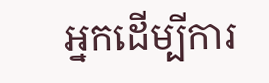អ្នកដើម្បីការ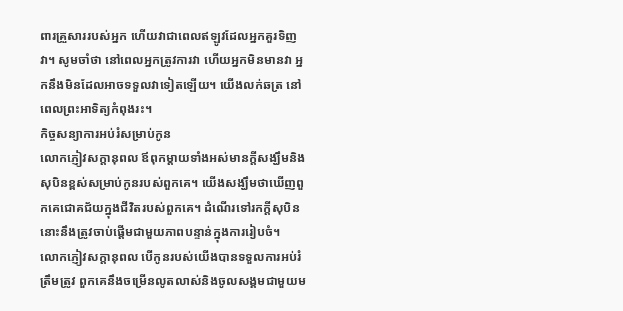ពារគ្រួសាររបស់អ្នក ហើយវាជាពេលឥឡូវដែលអ្នកគួរទិញវា។ សូមចាំថា នៅពេលអ្នកត្រូវការវា ហើយអ្នកមិនមានវា អ្នកនឹងមិនដែលអាចទទួលវាទៀតឡើយ។ យើងលក់ឆត្រ នៅពេលព្រះអាទិត្យកំពុងរះ។
កិច្ចសន្យាការអប់រំសម្រាប់កូន
លោកភ្ញៀវសក្ដានុពល ឪពុកម្ដាយទាំងអស់មានក្ដីសង្ឃឹមនិងសុបិនខ្ពស់សម្រាប់កូនរបស់ពួកគេ។ យើងសង្ឃឹមថាឃើញពួកគេជោគជ័យក្នុងជីវិតរបស់ពួកគេ។ ដំណើរទៅរកក្ដីសុបិននោះនឹងត្រូវចាប់ផ្ដើមជាមួយភាពបន្ទាន់ក្នុងការរៀបចំ។
លោកភ្ញៀវសក្ដានុពល បើកូនរបស់យើងបានទទួលការអប់រំត្រឹមត្រូវ ពួកគេនឹងចម្រើនលូតលាស់និងចូលសង្គមជាមួយម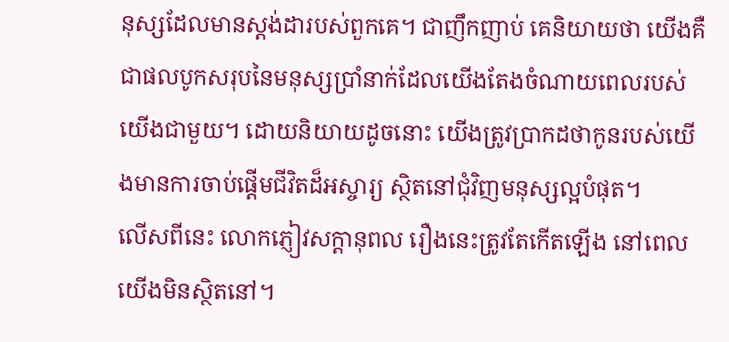នុស្សដែលមានស្តង់ដារបស់ពួកគេ។ ជាញឹកញាប់ គេនិយាយថា យើងគឺជាផលបូកសរុបនៃមនុស្សប្រាំនាក់ដែលយើងតែងចំណាយពេលរបស់យើងជាមួយ។ ដោយនិយាយដូចនោះ យើងត្រូវប្រាកដថាកូនរបស់យើងមានការចាប់ផ្ដើមជីវិតដ៏អស្ចារ្យ ស្ថិតនៅជុំវិញមនុស្សល្អបំផុត។
លើសពីនេះ លោកភ្ញៀវសក្ដានុពល រឿងនេះត្រូវតែកើតឡើង នៅពេលយើងមិនស្ថិតនៅ។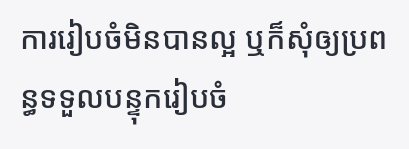ការរៀបចំមិនបានល្អ ឬក៏សុំឲ្យប្រពន្ធទទួលបន្ទុករៀបចំ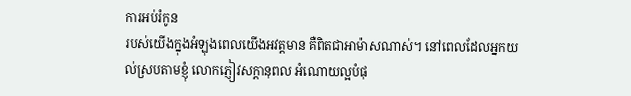ការអប់រំកូន
របស់យើងក្នុងអំឡុងពេលយើងអវត្តមាន គឺពិតជាអាម៉ាសណាស់។ នៅពេលដែលអ្នកយល់ស្របតាមខ្ញុំ លោកភ្ញៀវសក្ដានុពល អំណោយល្អបំផុ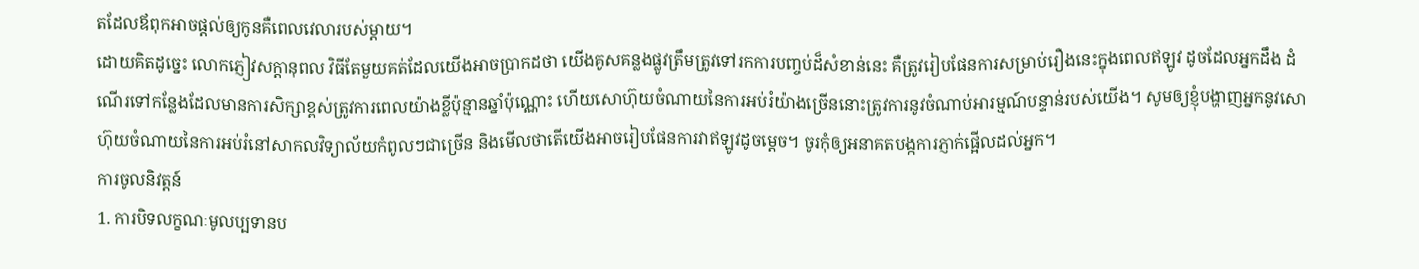តដែលឪពុកអាចផ្ដល់ឲ្យកូនគឺពេលវេលារបស់ម្ដាយ។
ដោយគិតដូច្នេះ លោកភ្ញៀវសក្ដានុពល វិធីតែមួយគត់ដែលយើងអាចប្រាកដថា យើងគូសគន្លងផ្លូវត្រឹមត្រូវទៅរកការបញ្ចប់ដ៏សំខាន់នេះ គឺត្រូវរៀបផែនការសម្រាប់រឿងនេះក្នុងពេលឥឡូវ ដូចដែលអ្នកដឹង ដំណើរទៅកន្លែងដែលមានការសិក្សាខ្ពស់ត្រូវការពេលយ៉ាងខ្លីប៉ុន្មានឆ្នាំប៉ុណ្ណោះ ហើយសោហ៊ុយចំណាយនៃការអប់រំយ៉ាងច្រើននោះត្រូវការនូវចំណាប់អារម្មណ៍បន្ទាន់របស់យើង។ សូមឲ្យខ្ញុំបង្ហាញអ្នកនូវសោហ៊ុយចំណាយនៃការអប់រំនៅសាកលវិទ្យាល័យកំពូលៗជាច្រើន និងមើលថាតើយើងអាចរៀបផែនការវាឥឡូវដូចម្ដេច។ ចូរកុំឲ្យអនាគតបង្កការភ្ញាក់ផ្អើលដល់អ្នក។
ការចូលនិវត្តន៍
1. ការបិទលក្ខណៈមូលប្បទានប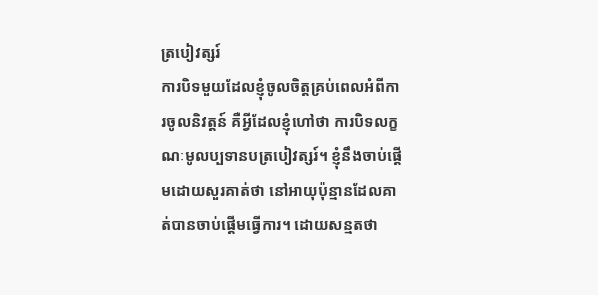ត្របៀវត្សរ៍
ការបិទមួយដែលខ្ញុំចូលចិត្តគ្រប់ពេលអំពីការចូលនិវត្តន៍ គឺអ្វីដែលខ្ញុំហៅថា ការបិទលក្ខណៈមូលប្បទានបត្របៀវត្សរ៍។ ខ្ញុំនឹងចាប់ផ្ដើមដោយសួរគាត់ថា នៅអាយុប៉ុន្មានដែលគាត់បានចាប់ផ្ដើមធ្វើការ។ ដោយសន្មតថា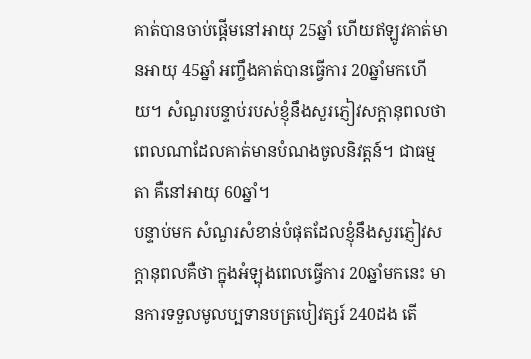គាត់បានចាប់ផ្ដើមនៅអាយុ 25ឆ្នាំ ហើយឥឡូវគាត់មានអាយុ 45ឆ្នាំ អញ្ចឹងគាត់បានធ្វើការ 20ឆ្នាំមកហើយ។ សំណួរបន្ទាប់របស់ខ្ញុំនឹងសួរភ្ញៀវសក្ដានុពលថា ពេលណាដែលគាត់មានបំណងចូលនិវត្តន៍។ ជាធម្មតា គឺនៅអាយុ 60ឆ្នាំ។
បន្ទាប់មក សំណួរសំខាន់បំផុតដែលខ្ញុំនឹងសួរភ្ញៀវសក្ដានុពលគឺថា ក្នុងអំឡុងពេលធ្វើការ 20ឆ្នាំមកនេះ មានការទទួលមូលប្បទានបត្របៀវត្សរ៍ 240ដង តើ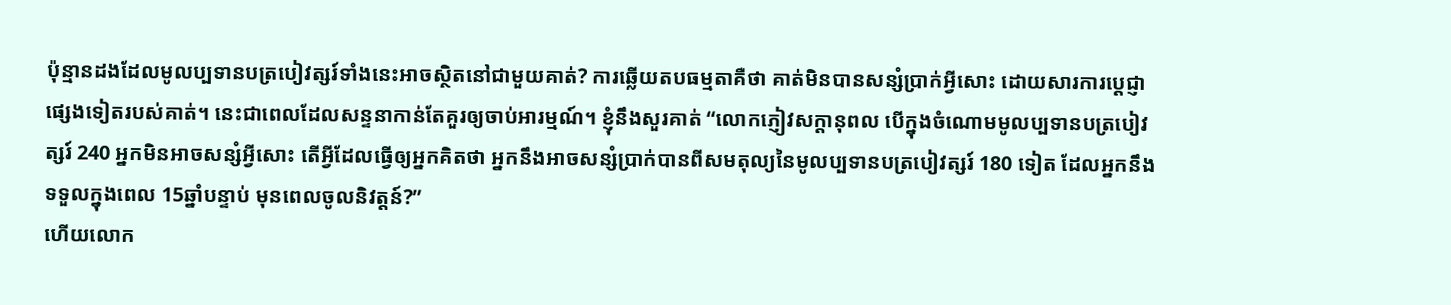ប៉ុន្មានដងដែលមូលប្បទានបត្របៀវត្សរ៍ទាំងនេះអាចស្ថិតនៅជាមួយគាត់? ការឆ្លើយតបធម្មតាគឺថា គាត់មិនបានសន្សំប្រាក់អ្វីសោះ ដោយសារការប្ដេជ្ញាផ្សេងទៀតរបស់គាត់។ នេះជាពេលដែលសន្ទនាកាន់តែគួរឲ្យចាប់អារម្មណ៍។ ខ្ញុំនឹងសួរគាត់ “លោកភ្ញៀវសក្ដានុពល បើក្នុងចំណោមមូលប្បទានបត្របៀវត្សរ៍ 240 អ្នកមិនអាចសន្សំអ្វីសោះ តើអ្វីដែលធ្វើឲ្យអ្នកគិតថា អ្នកនឹងអាចសន្សំប្រាក់បានពីសមតុល្យនៃមូលប្បទានបត្របៀវត្សរ៍ 180 ទៀត ដែលអ្នកនឹងទទួលក្នុងពេល 15ឆ្នាំបន្ទាប់ មុនពេលចូលនិវត្តន៍?”
ហើយលោក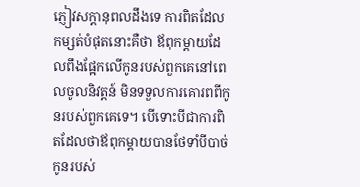ភ្ញៀវសក្ដានុពលដឹងទេ ការពិតដែលកម្សត់បំផុតនោះគឺថា ឪពុកម្ដាយដែលពឹងផ្អែកលើកូនរបស់ពួកគេនៅពេលចូលនិវត្តន៍ មិនទទួលការគោរពពីកូនរបស់ពួកគេទេ។ បើទោះបីជាការពិតដែលថាឪពុកម្ដាយបានថែទាំបីបាច់កូនរបស់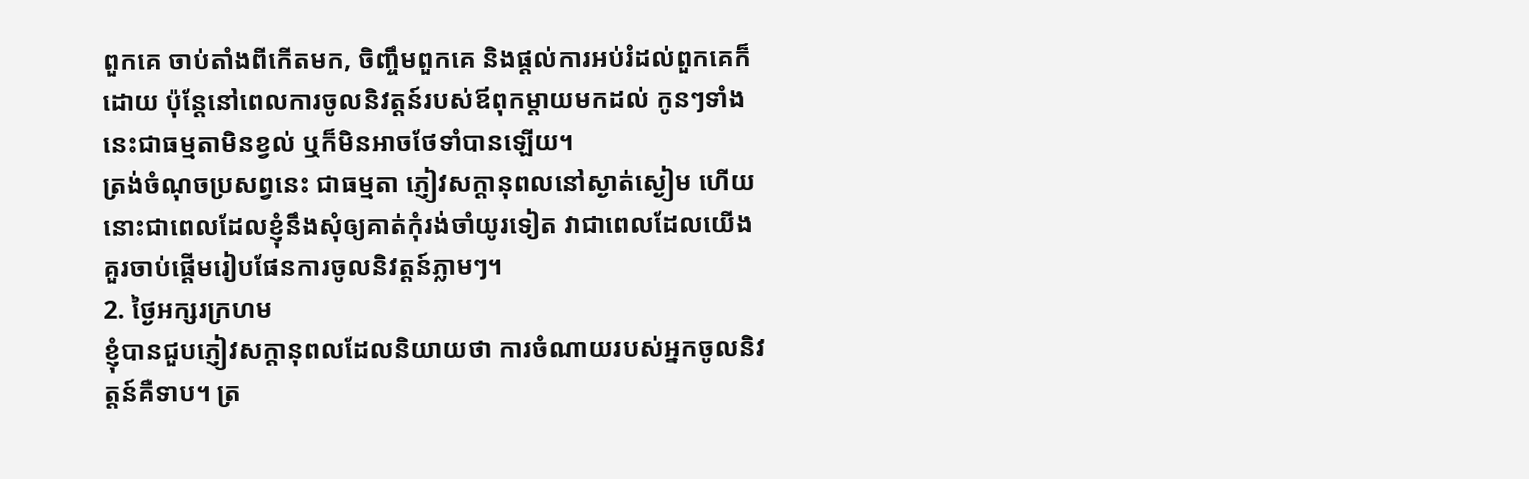ពួកគេ ចាប់តាំងពីកើតមក, ចិញ្ចឹមពួកគេ និងផ្ដល់ការអប់រំដល់ពួកគេក៏ដោយ ប៉ុន្តែនៅពេលការចូលនិវត្តន៍របស់ឪពុកម្ដាយមកដល់ កូនៗទាំងនេះជាធម្មតាមិនខ្វល់ ឬក៏មិនអាចថែទាំបានឡើយ។
ត្រង់ចំណុចប្រសព្វនេះ ជាធម្មតា ភ្ញៀវសក្ដានុពលនៅស្ងាត់ស្ងៀម ហើយនោះជាពេលដែលខ្ញុំនឹងសុំឲ្យគាត់កុំរង់ចាំយូរទៀត វាជាពេលដែលយើងគួរចាប់ផ្ដើមរៀបផែនការចូលនិវត្តន៍ភ្លាមៗ។
2. ថ្ងៃអក្សរក្រហម
ខ្ញុំបានជួបភ្ញៀវសក្ដានុពលដែលនិយាយថា ការចំណាយរបស់អ្នកចូលនិវត្តន៍គឺទាប។ ត្រ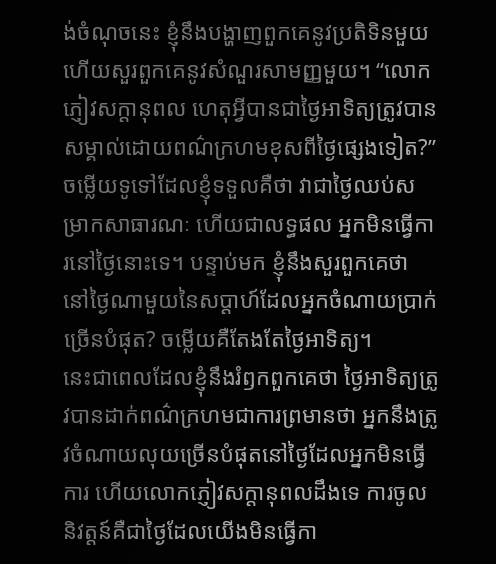ង់ចំណុចនេះ ខ្ញុំនឹងបង្ហាញពួកគេនូវប្រតិទិនមួយ ហើយសួរពួកគេនូវសំណួរសាមញ្ញមួយ។ “លោកភ្ញៀវសក្ដានុពល ហេតុអ្វីបានជាថ្ងៃអាទិត្យត្រូវបានសម្គាល់ដោយពណ៌ក្រហមខុសពីថ្ងៃផ្សេងទៀត?” ចម្លើយទូទៅដែលខ្ញុំទទួលគឺថា វាជាថ្ងៃឈប់សម្រាកសាធារណៈ ហើយជាលទ្ធផល អ្នកមិនធ្វើការនៅថ្ងៃនោះទេ។ បន្ទាប់មក ខ្ញុំនឹងសួរពួកគេថា នៅថ្ងៃណាមួយនៃសប្ដាហ៍ដែលអ្នកចំណាយប្រាក់ច្រើនបំផុត? ចម្លើយគឺតែងតែថ្ងៃអាទិត្យ។
នេះជាពេលដែលខ្ញុំនឹងរំឭកពួកគេថា ថ្ងៃអាទិត្យត្រូវបានដាក់ពណ៌ក្រហមជាការព្រមានថា អ្នកនឹងត្រូវចំណាយលុយច្រើនបំផុតនៅថ្ងៃដែលអ្នកមិនធ្វើការ ហើយលោកភ្ញៀវសក្ដានុពលដឹងទេ ការចូលនិវត្តន៍គឺជាថ្ងៃដែលយើងមិនធ្វើកា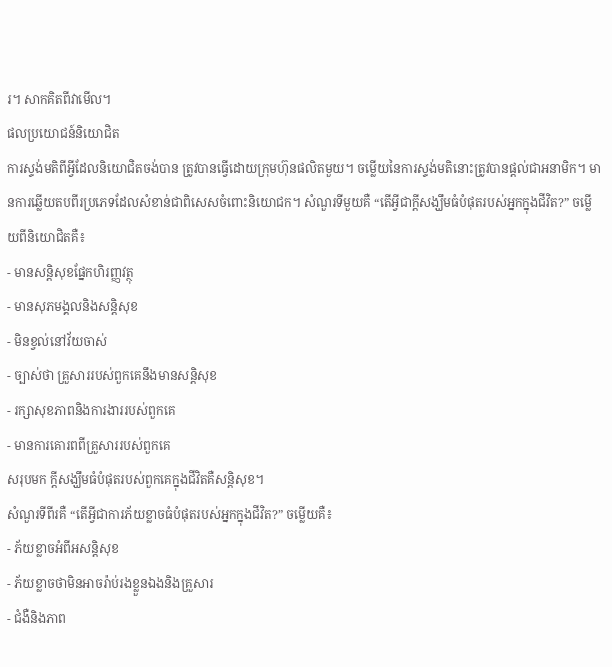រ។ សាកគិតពីវាមើល។
ផលប្រយោជន៍និយោជិត
ការស្ទង់មតិពីអ្វីដែលនិយោជិតចង់បាន ត្រូវបានធ្វើដោយក្រុមហ៊ុនផលិតមួយ។ ចម្លើយនៃការស្ទង់មតិនោះត្រូវបានផ្ដល់ជាអនាមិក។ មានការឆ្លើយតបពីរប្រភេទដែលសំខាន់ជាពិសេសចំពោះនិយោជក។ សំណួរទីមួយគឺ “តើអ្វីជាក្ដីសង្ឃឹមធំបំផុតរបស់អ្នកក្នុងជីវិត?” ចម្លើយពីនិយោជិតគឺ៖
- មានសន្តិសុខផ្នែកហិរញ្ញវត្ថុ
- មានសុភមង្គលនិងសន្តិសុខ
- មិនខ្វល់នៅវ័យចាស់
- ច្បាស់ថា គ្រួសាររបស់ពួកគេនឹងមានសន្តិសុខ
- រក្សាសុខភាពនិងការងាររបស់ពួកគេ
- មានការគោរពពីគ្រួសាររបស់ពួកគេ
សរុបមក ក្ដីសង្ឃឹមធំបំផុតរបស់ពួកគេក្នុងជីវិតគឺសន្តិសុខ។
សំណួរទីពីរគឺ “តើអ្វីជាការភ័យខ្លាចធំបំផុតរបស់អ្នកក្នុងជីវិត?” ចម្លើយគឺ៖
- ភ័យខ្លាចអំពីអសន្តិសុខ
- ភ័យខ្លាចថាមិនអាចរ៉ាប់រងខ្លួនឯងនិងគ្រួសារ
- ជំងឺនិងភាព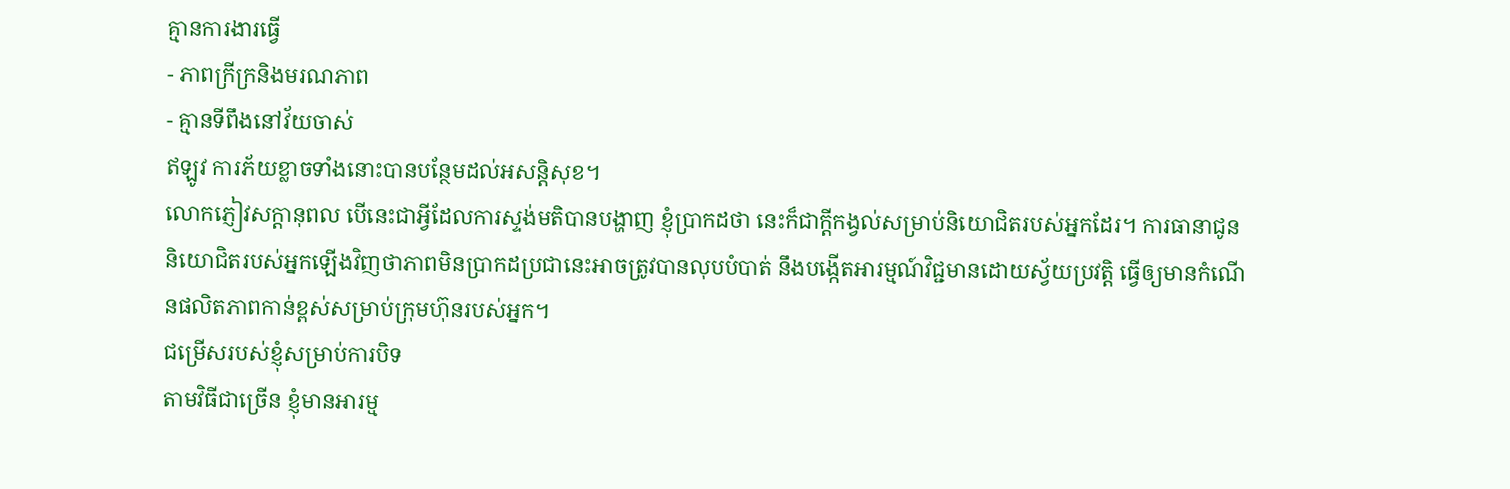គ្មានការងារធ្វើ
- ភាពក្រីក្រនិងមរណភាព
- គ្មានទីពឹងនៅវ័យចាស់
ឥឡូវ ការភ័យខ្លាចទាំងនោះបានបន្ថែមដល់អសន្តិសុខ។
លោកភ្ញៀវសក្ដានុពល បើនេះជាអ្វីដែលការស្ទង់មតិបានបង្ហាញ ខ្ញុំប្រាកដថា នេះក៏ជាក្ដីកង្វល់សម្រាប់និយោជិតរបស់អ្នកដែរ។ ការធានាជូននិយោជិតរបស់អ្នកឡើងវិញថាភាពមិនប្រាកដប្រជានេះអាចត្រូវបានលុបបំបាត់ នឹងបង្កើតអារម្មណ៍វិជ្ជមានដោយស្វ័យប្រវត្តិ ធ្វើឲ្យមានកំណើនផលិតភាពកាន់ខ្ពស់សម្រាប់ក្រុមហ៊ុនរបស់អ្នក។
ជម្រើសរបស់ខ្ញុំសម្រាប់ការបិទ
តាមវិធីជាច្រើន ខ្ញុំមានអារម្ម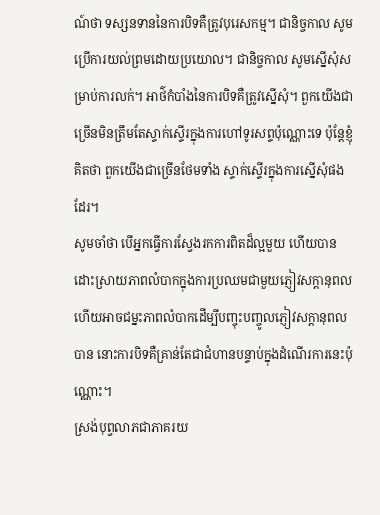ណ៍ថា ទស្សនទាននៃការបិទគឺត្រូវបុរេសកម្ម។ ជានិច្ចកាល សូមប្រើការយល់ព្រមដោយប្រយោល។ ជានិច្ចកាល សូមស្នើសុំសម្រាប់ការលក់។ អាថ៌កំបាំងនៃការបិទគឺត្រូវស្នើសុំ។ ពួកយើងជាច្រើនមិនត្រឹមតែស្ទាក់ស្ទើរក្នុងការហៅទូរសព្ទប៉ុណ្ណោះទេ ប៉ុន្តែខ្ញុំគិតថា ពួកយើងជាច្រើនថែមទាំង ស្ទាក់ស្ទើរក្នុងការស្នើសុំផងដែរ។
សូមចាំថា បើអ្នកធ្វើការស្វែងរកការពិតដ៏ល្អមួយ ហើយបានដោះស្រាយភាពលំបាកក្នុងការប្រឈមជាមួយភ្ញៀវសក្ដានុពល ហើយអាចជម្នះភាពលំបាកដើម្បីបញ្ចុះបញ្ចូលភ្ញៀវសក្ដានុពលបាន នោះការបិទគឺគ្រាន់តែជាជំហានបន្ទាប់ក្នុងដំណើរការនេះប៉ុណ្ណោះ។
ស្រង់បុព្វលាភជាភាគរយ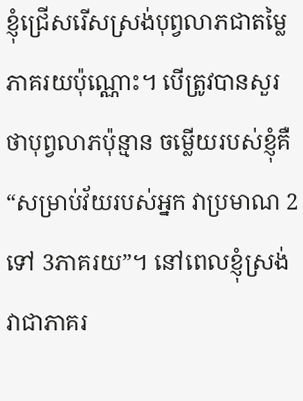ខ្ញុំជ្រើសរើសស្រង់បុព្វលាភជាតម្លៃភាគរយប៉ុណ្ណោះ។ បើត្រូវបានសួរថាបុព្វលាភប៉ុន្មាន ចម្លើយរបស់ខ្ញុំគឺ “សម្រាប់វ័យរបស់អ្នក វាប្រមាណ 2 ទៅ 3ភាគរយ”។ នៅពេលខ្ញុំស្រង់វាជាភាគរ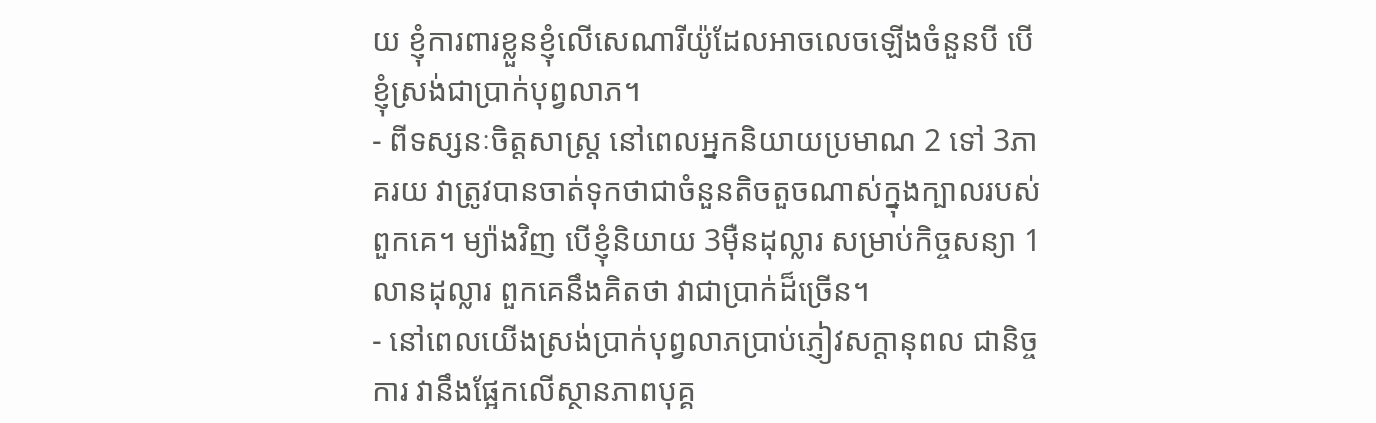យ ខ្ញុំការពារខ្លួនខ្ញុំលើសេណារីយ៉ូដែលអាចលេចឡើងចំនួនបី បើខ្ញុំស្រង់ជាប្រាក់បុព្វលាភ។
- ពីទស្សនៈចិត្តសាស្ត្រ នៅពេលអ្នកនិយាយប្រមាណ 2 ទៅ 3ភាគរយ វាត្រូវបានចាត់ទុកថាជាចំនួនតិចតួចណាស់ក្នុងក្បាលរបស់ពួកគេ។ ម្យ៉ាងវិញ បើខ្ញុំនិយាយ 3ម៉ឺនដុល្លារ សម្រាប់កិច្ចសន្យា 1លានដុល្លារ ពួកគេនឹងគិតថា វាជាប្រាក់ដ៏ច្រើន។
- នៅពេលយើងស្រង់ប្រាក់បុព្វលាភប្រាប់ភ្ញៀវសក្ដានុពល ជានិច្ចការ វានឹងផ្អែកលើស្ថានភាពបុគ្គ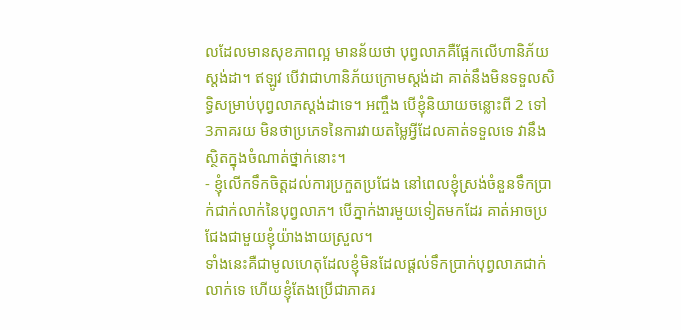លដែលមានសុខភាពល្អ មានន័យថា បុព្វលាភគឺផ្អែកលើហានិភ័យស្តង់ដា។ ឥឡូវ បើវាជាហានិភ័យក្រោមស្តង់ដា គាត់នឹងមិនទទួលសិទ្ធិសម្រាប់បុព្វលាភស្តង់ដាទេ។ អញ្ចឹង បើខ្ញុំនិយាយចន្លោះពី 2 ទៅ 3ភាគរយ មិនថាប្រភេទនៃការវាយតម្លៃអ្វីដែលគាត់ទទួលទេ វានឹងស្ថិតក្នុងចំណាត់ថ្នាក់នោះ។
- ខ្ញុំលើកទឹកចិត្តដល់ការប្រកួតប្រជែង នៅពេលខ្ញុំស្រង់ចំនួនទឹកប្រាក់ជាក់លាក់នៃបុព្វលាភ។ បើភ្នាក់ងារមួយទៀតមកដែរ គាត់អាចប្រជែងជាមួយខ្ញុំយ៉ាងងាយស្រួល។
ទាំងនេះគឺជាមូលហេតុដែលខ្ញុំមិនដែលផ្ដល់ទឹកប្រាក់បុព្វលាភជាក់លាក់ទេ ហើយខ្ញុំតែងប្រើជាភាគរ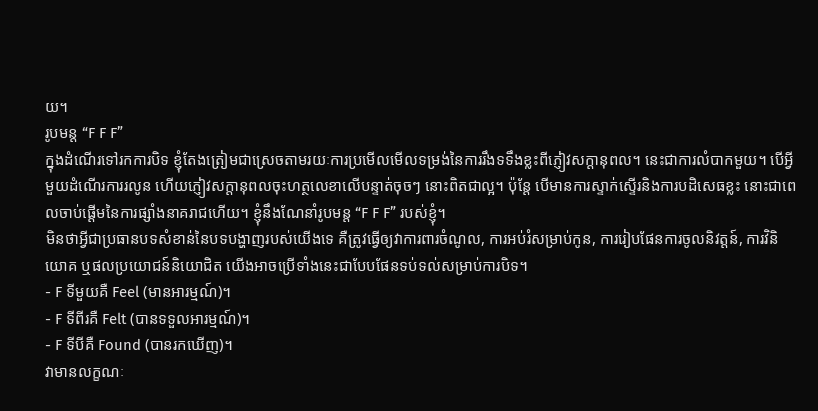យ។
រូបមន្ត “F F F”
ក្នុងដំណើរទៅរកការបិទ ខ្ញុំតែងត្រៀមជាស្រេចតាមរយៈការប្រមើលមើលទម្រង់នៃការរឹងទទឹងខ្លះពីភ្ញៀវសក្ដានុពល។ នេះជាការលំបាកមួយ។ បើអ្វីមួយដំណើរការរលូន ហើយភ្ញៀវសក្ដានុពលចុះហត្ថលេខាលើបន្ទាត់ចុចៗ នោះពិតជាល្អ។ ប៉ុន្តែ បើមានការស្ទាក់ស្ទើរនិងការបដិសេធខ្លះ នោះជាពេលចាប់ផ្ដើមនៃការផ្សាំងនាគរាជហើយ។ ខ្ញុំនឹងណែនាំរូបមន្ត “F F F” របស់ខ្ញុំ។
មិនថាអ្វីជាប្រធានបទសំខាន់នៃបទបង្ហាញរបស់យើងទេ គឺត្រូវធ្វើឲ្យវាការពារចំណូល, ការអប់រំសម្រាប់កូន, ការរៀបផែនការចូលនិវត្តន៍, ការវិនិយោគ ឬផលប្រយោជន៍និយោជិត យើងអាចប្រើទាំងនេះជាបែបផែនទប់ទល់សម្រាប់ការបិទ។
- F ទីមួយគឺ Feel (មានអារម្មណ៍)។
- F ទីពីរគឺ Felt (បានទទួលអារម្មណ៍)។
- F ទីបីគឺ Found (បានរកឃើញ)។
វាមានលក្ខណៈ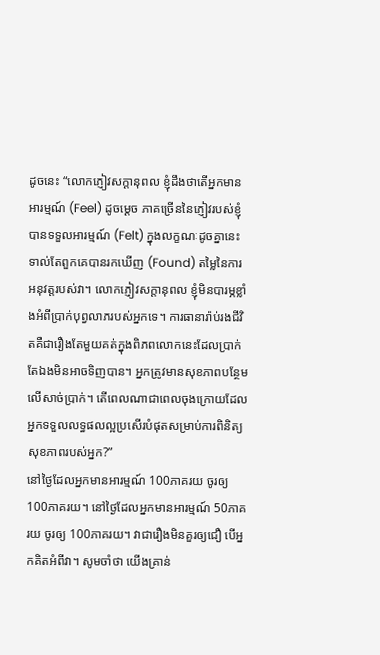ដូចនេះ “លោកភ្ញៀវសក្ដានុពល ខ្ញុំដឹងថាតើអ្នកមានអារម្មណ៍ (Feel) ដូចម្ដេច ភាគច្រើននៃភ្ញៀវរបស់ខ្ញុំបានទទួលអារម្មណ៍ (Felt) ក្នុងលក្ខណៈដូចគ្នានេះ ទាល់តែពួកគេបានរកឃើញ (Found) តម្លៃនៃការអនុវត្តរបស់វា។ លោកភ្ញៀវសក្ដានុពល ខ្ញុំមិនបារម្ភខ្លាំងអំពីប្រាក់បុព្វលាភរបស់អ្នកទេ។ ការធានារ៉ាប់រងជីវិតគឺជារឿងតែមួយគត់ក្នុងពិភពលោកនេះដែលប្រាក់តែឯងមិនអាចទិញបាន។ អ្នកត្រូវមានសុខភាពបន្ថែមលើសាច់ប្រាក់។ តើពេលណាជាពេលចុងក្រោយដែលអ្នកទទួលលទ្ធផលល្អប្រសើរបំផុតសម្រាប់ការពិនិត្យសុខភាពរបស់អ្នក?”
នៅថ្ងៃដែលអ្នកមានអារម្មណ៍ 100ភាគរយ ចូរឲ្យ 100ភាគរយ។ នៅថ្ងៃដែលអ្នកមានអារម្មណ៍ 50ភាគរយ ចូរឲ្យ 100ភាគរយ។ វាជារឿងមិនគួរឲ្យជឿ បើអ្នកគិតអំពីវា។ សូមចាំថា យើងគ្រាន់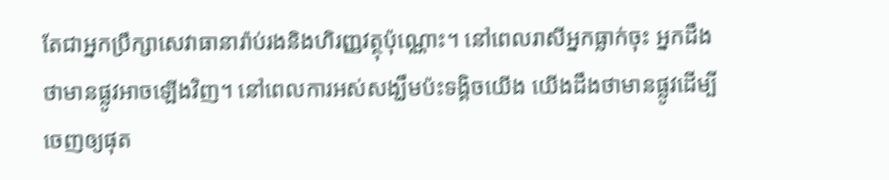តែជាអ្នកប្រឹក្សាសេវាធានារ៉ាប់រងនិងហិរញ្ញវត្ថុប៉ុណ្ណោះ។ នៅពេលរាសីអ្នកធ្លាក់ចុះ អ្នកដឹងថាមានផ្លូវអាចឡើងវិញ។ នៅពេលការអស់សង្ឃឹមប៉ះទង្គិចយើង យើងដឹងថាមានផ្លូវដើម្បីចេញឲ្យផុត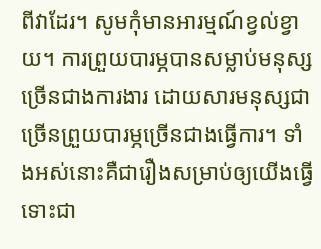ពីវាដែរ។ សូមកុំមានអារម្មណ៍ខ្វល់ខ្វាយ។ ការព្រួយបារម្ភបានសម្លាប់មនុស្សច្រើនជាងការងារ ដោយសារមនុស្សជាច្រើនព្រួយបារម្ភច្រើនជាងធ្វើការ។ ទាំងអស់នោះគឺជារឿងសម្រាប់ឲ្យយើងធ្វើ ទោះជា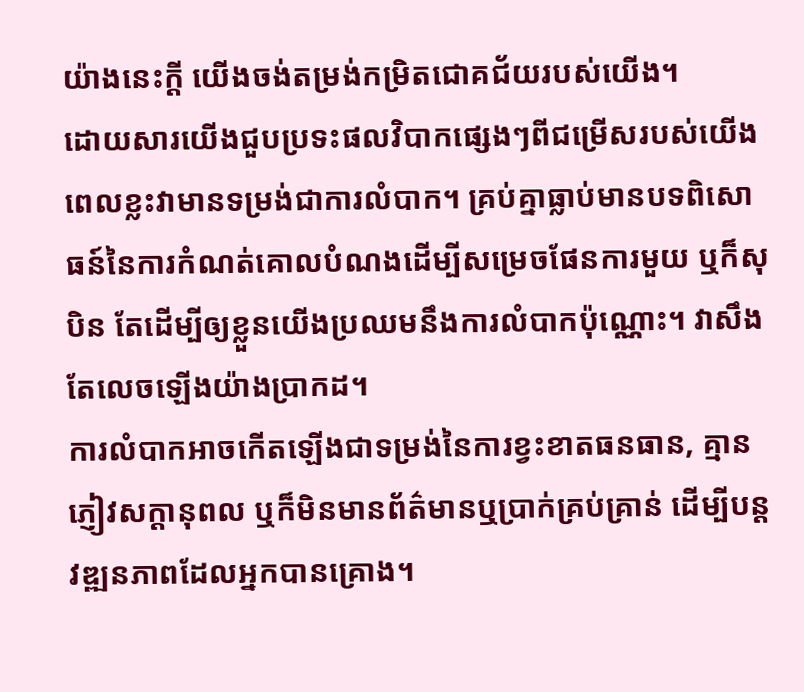យ៉ាងនេះក្ដី យើងចង់តម្រង់កម្រិតជោគជ័យរបស់យើង។
ដោយសារយើងជួបប្រទះផលវិបាកផ្សេងៗពីជម្រើសរបស់យើង ពេលខ្លះវាមានទម្រង់ជាការលំបាក។ គ្រប់គ្នាធ្លាប់មានបទពិសោធន៍នៃការកំណត់គោលបំណងដើម្បីសម្រេចផែនការមួយ ឬក៏សុបិន តែដើម្បីឲ្យខ្លួនយើងប្រឈមនឹងការលំបាកប៉ុណ្ណោះ។ វាសឹងតែលេចឡើងយ៉ាងប្រាកដ។
ការលំបាកអាចកើតឡើងជាទម្រង់នៃការខ្វះខាតធនធាន, គ្មានភ្ញៀវសក្ដានុពល ឬក៏មិនមានព័ត៌មានឬប្រាក់គ្រប់គ្រាន់ ដើម្បីបន្តវឌ្ឍនភាពដែលអ្នកបានគ្រោង។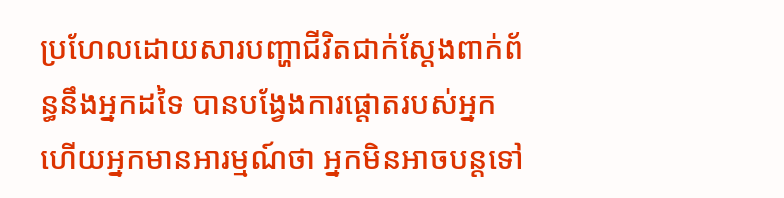ប្រហែលដោយសារបញ្ហាជីវិតជាក់ស្ដែងពាក់ព័ន្ធនឹងអ្នកដទៃ បានបង្វែងការផ្ដោតរបស់អ្នក ហើយអ្នកមានអារម្មណ៍ថា អ្នកមិនអាចបន្តទៅ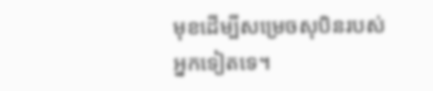មុខដើម្បីសម្រេចសុបិនរបស់អ្នកទៀតទេ។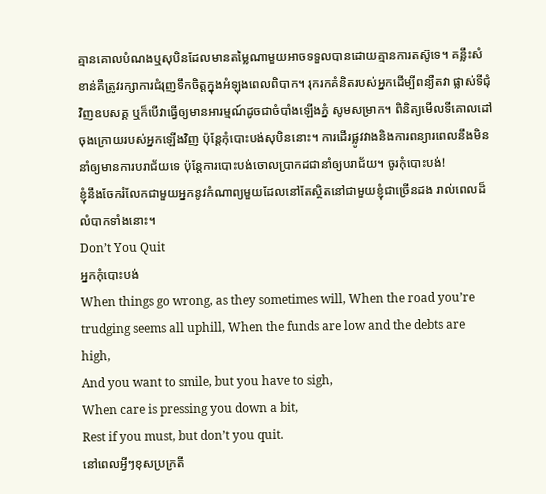គ្មានគោលបំណងឬសុបិនដែលមានតម្លៃណាមួយអាចទទួលបានដោយគ្មានការតស៊ូទេ។ គន្លឹះសំខាន់គឺត្រូវរក្សាការជំរុញទឹកចិត្តក្នុងអំឡុងពេលពិបាក។ រុករកគំនិតរបស់អ្នកដើម្បីពន្យឺតវា ផ្លាស់ទីជុំវិញឧបសគ្គ ឬក៏បើវាធ្វើឲ្យមានអារម្មណ៍ដូចជាចំបាំងឡើងភ្នំ សូមសម្រាក។ ពិនិត្យមើលទីគោលដៅចុងក្រោយរបស់អ្នកឡើងវិញ ប៉ុន្តែកុំបោះបង់សុបិននោះ។ ការដើរផ្លូវវាងនិងការពន្យារពេលនឹងមិននាំឲ្យមានការបរាជ័យទេ ប៉ុន្តែការបោះបង់ចោលប្រាកដជានាំឲ្យបរាជ័យ។ ចូរកុំបោះបង់!
ខ្ញុំនឹងចែករំលែកជាមួយអ្នកនូវកំណាព្យមួយដែលនៅតែស្ថិតនៅជាមួយខ្ញុំជាច្រើនដង រាល់ពេលដ៏លំបាកទាំងនោះ។
Don’t You Quit
អ្នកកុំបោះបង់
When things go wrong, as they sometimes will, When the road you’re trudging seems all uphill, When the funds are low and the debts are high,
And you want to smile, but you have to sigh,
When care is pressing you down a bit,
Rest if you must, but don’t you quit.
នៅពេលអ្វីៗខុសប្រក្រតី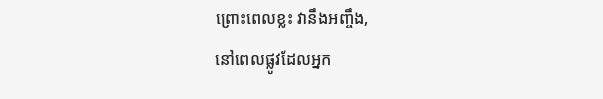ព្រោះពេលខ្លះ វានឹងអញ្ចឹង,
នៅពេលផ្លូវដែលអ្នក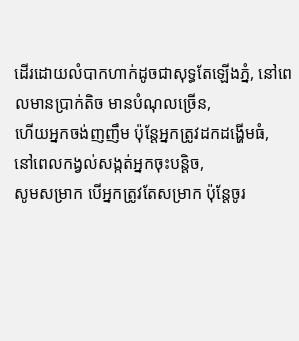ដើរដោយលំបាកហាក់ដូចជាសុទ្ធតែឡើងភ្នំ, នៅពេលមានប្រាក់តិច មានបំណុលច្រើន,
ហើយអ្នកចង់ញញឹម ប៉ុន្តែអ្នកត្រូវដកដង្ហើមធំ,
នៅពេលកង្វល់សង្កត់អ្នកចុះបន្តិច,
សូមសម្រាក បើអ្នកត្រូវតែសម្រាក ប៉ុន្តែចូរ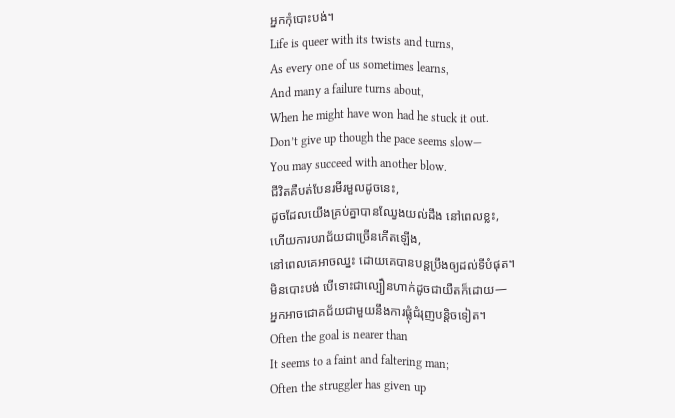អ្នកកុំបោះបង់។
Life is queer with its twists and turns,
As every one of us sometimes learns,
And many a failure turns about,
When he might have won had he stuck it out.
Don’t give up though the pace seems slow—
You may succeed with another blow.
ជីវិតគឺបត់បែនរមីរមួលដូចនេះ,
ដូចដែលយើងគ្រប់គ្នាបានឈ្វែងយល់ដឹង នៅពេលខ្លះ,
ហើយការបរាជ័យជាច្រើនកើតឡើង,
នៅពេលគេអាចឈ្នះ ដោយគេបានបន្តប្រឹងឲ្យដល់ទីបំផុត។
មិនបោះបង់ បើទោះជាល្បឿនហាក់ដូចជាយឺតក៏ដោយ—
អ្នកអាចជោគជ័យជាមួយនឹងការផ្លុំជំរុញបន្តិចទៀត។
Often the goal is nearer than
It seems to a faint and faltering man;
Often the struggler has given up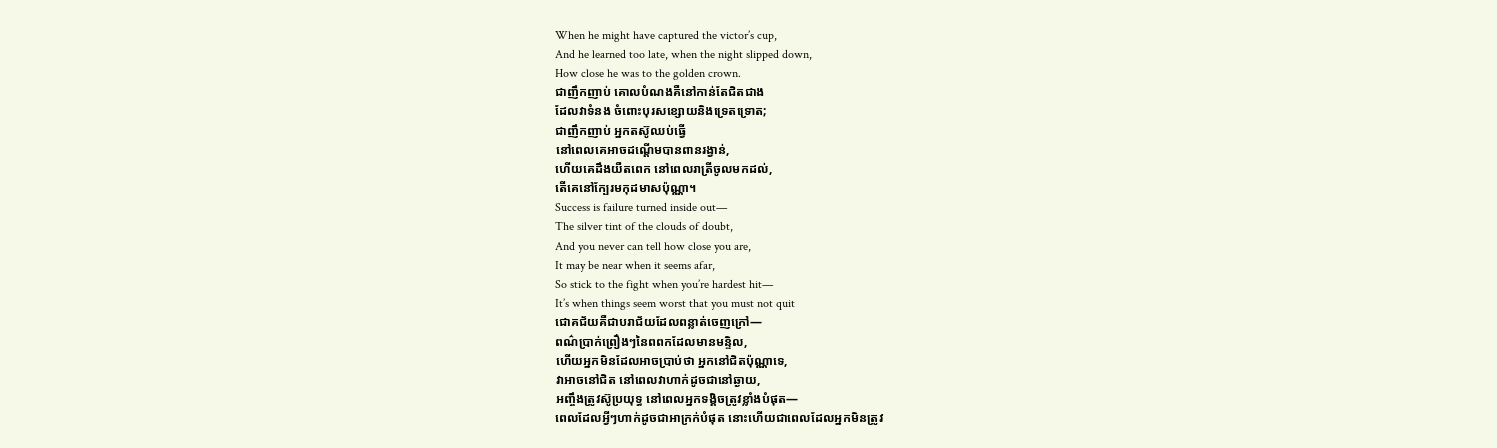When he might have captured the victor’s cup,
And he learned too late, when the night slipped down,
How close he was to the golden crown.
ជាញឹកញាប់ គោលបំណងគឺនៅកាន់តែជិតជាង
ដែលវាទំនង ចំពោះបុរសខ្សោយនិងទ្រេតទ្រោត;
ជាញឹកញាប់ អ្នកតស៊ូឈប់ធ្វើ
នៅពេលគេអាចដណ្ដើមបានពានរង្វាន់,
ហើយគេដឹងយឺតពេក នៅពេលរាត្រីចូលមកដល់,
តើគេនៅក្បែរមកុដមាសប៉ុណ្ណា។
Success is failure turned inside out—
The silver tint of the clouds of doubt,
And you never can tell how close you are,
It may be near when it seems afar,
So stick to the fight when you’re hardest hit—
It’s when things seem worst that you must not quit
ជោគជ័យគឺជាបរាជ័យដែលពន្លាត់ចេញក្រៅ—
ពណ៌ប្រាក់ព្រឿងៗនៃពពកដែលមានមន្ទិល,
ហើយអ្នកមិនដែលអាចប្រាប់ថា អ្នកនៅជិតប៉ុណ្ណាទេ,
វាអាចនៅជិត នៅពេលវាហាក់ដូចជានៅឆ្ងាយ,
អញ្ចឹងត្រូវស៊ូប្រយុទ្ធ នៅពេលអ្នកទង្គិចត្រូវខ្លាំងបំផុត—
ពេលដែលអ្វីៗហាក់ដូចជាអាក្រក់បំផុត នោះហើយជាពេលដែលអ្នកមិនត្រូវ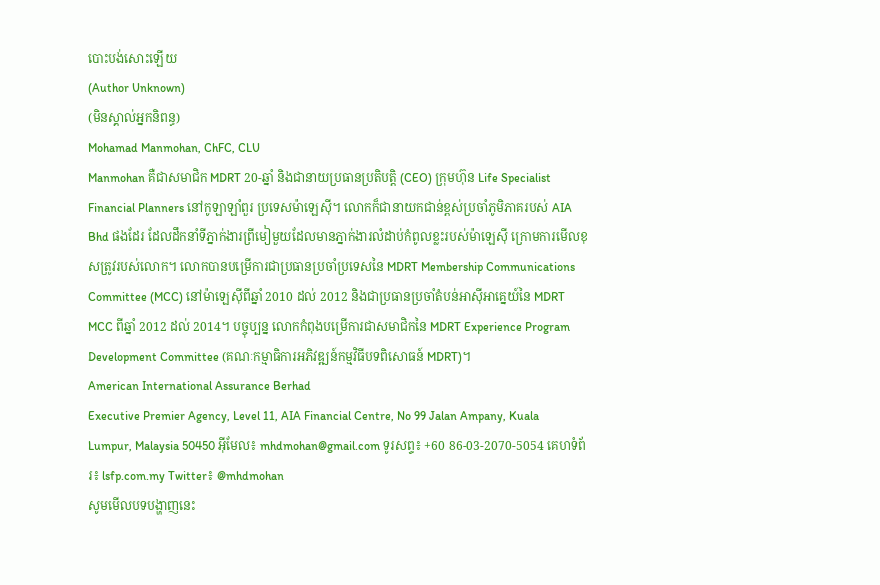បោះបង់សោះឡើយ
(Author Unknown)
(មិនស្គាល់អ្នកនិពន្ធ)
Mohamad Manmohan, ChFC, CLU
Manmohan គឺជាសមាជិក MDRT 20-ឆ្នាំ និងជានាយប្រធានប្រតិបត្តិ (CEO) ក្រុមហ៊ុន Life Specialist Financial Planners នៅកូឡាឡាំពួរ ប្រទេសម៉ាឡេស៊ី។ លោកក៏ជានាយកជាន់ខ្ពស់ប្រចាំភូមិភាគរបស់ AIA Bhd ផងដែរ ដែលដឹកនាំទីភ្នាក់ងារព្រីមៀមួយដែលមានភ្នាក់ងារលំដាប់កំពូលខ្លះរបស់ម៉ាឡេស៊ី ក្រោមការមើលខុសត្រូវរបស់លោក។ លោកបានបម្រើការជាប្រធានប្រចាំប្រទេសនៃ MDRT Membership Communications Committee (MCC) នៅម៉ាឡេស៊ីពីឆ្នាំ 2010 ដល់ 2012 និងជាប្រធានប្រចាំតំបន់អាស៊ីអាគ្នេយ៍នៃ MDRT MCC ពីឆ្នាំ 2012 ដល់ 2014។ បច្ចុប្បន្ន លោកកំពុងបម្រើការជាសមាជិកនៃ MDRT Experience Program Development Committee (គណៈកម្មាធិការអភិវឌ្ឍន៍កម្មវិធីបទពិសោធន៍ MDRT)។
American International Assurance Berhad
Executive Premier Agency, Level 11, AIA Financial Centre, No 99 Jalan Ampany, Kuala Lumpur, Malaysia 50450 អ៊ីមែល៖ mhdmohan@gmail.com ទូរសព្ទ៖ +60 86-03-2070-5054 គេហទំព័រ៖ lsfp.com.my Twitter៖ @mhdmohan
សូមមើលបទបង្ហាញនេះ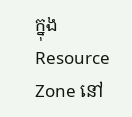ក្នុង Resource Zone នៅ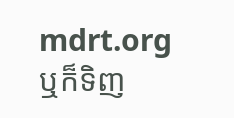mdrt.org ឬក៏ទិញ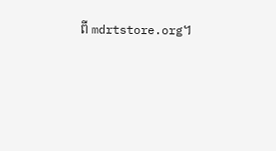ពី mdrtstore.org។